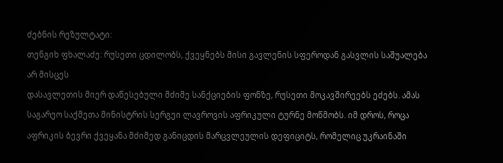ძებნის რეზულტატი:
თენგიხ ფხალაძე: რუსეთი ცდილობს, ქვეყნებს მისი გავლენის სფეროდან გასვლის საშუალება არ მისცეს
დასავლეთის მიერ დაწესებული მძიმე სანქციების ფონზე, რუსეთი მოკავშირეებს ეძებს. ამას საგარეო საქმეთა მინისტრის სერგეი ლავროვის აფრიკული ტურნე მოწმობს. იმ დროს, როცა აფრიკის ბევრი ქვეყანა მძიმედ განიცდის მარცვლეულის დეფიციტს, რომელიც უკრაინაში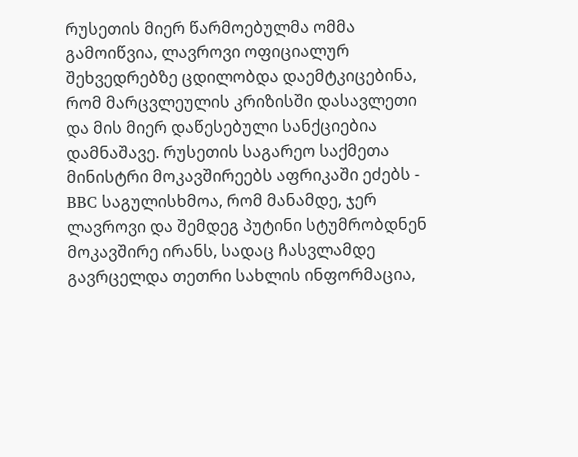რუსეთის მიერ წარმოებულმა ომმა გამოიწვია, ლავროვი ოფიციალურ შეხვედრებზე ცდილობდა დაემტკიცებინა, რომ მარცვლეულის კრიზისში დასავლეთი და მის მიერ დაწესებული სანქციებია დამნაშავე. რუსეთის საგარეო საქმეთა მინისტრი მოკავშირეებს აფრიკაში ეძებს - BBC საგულისხმოა, რომ მანამდე, ჯერ ლავროვი და შემდეგ პუტინი სტუმრობდნენ მოკავშირე ირანს, სადაც ჩასვლამდე გავრცელდა თეთრი სახლის ინფორმაცია,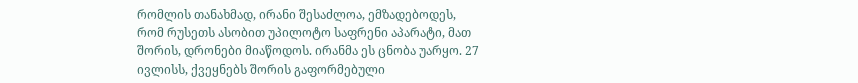რომლის თანახმად, ირანი შესაძლოა, ემზადებოდეს, რომ რუსეთს ასობით უპილოტო საფრენი აპარატი, მათ შორის, დრონები მიაწოდოს. ირანმა ეს ცნობა უარყო. 27 ივლისს, ქვეყნებს შორის გაფორმებული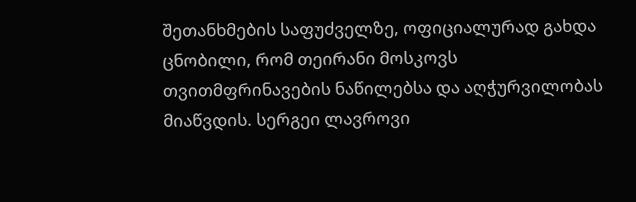შეთანხმების საფუძველზე, ოფიციალურად გახდა ცნობილი, რომ თეირანი მოსკოვს თვითმფრინავების ნაწილებსა და აღჭურვილობას მიაწვდის. სერგეი ლავროვი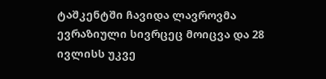ტაშკენტში ჩავიდა ლავროვმა ევრაზიული სივრცეც მოიცვა და 28 ივლისს უკვე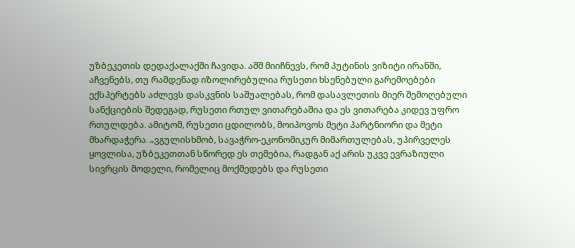უზბეკეთის დედაქალაქში ჩავიდა. აშშ მიიჩნევს, რომ პუტინის ვიზიტი ირანში, აჩვენებს, თუ რამდენად იზოლირებულია რუსეთი ხსენებული გარემოებები ექსპერტებს აძლევს დასკვნის საშუალებას, რომ დასავლეთის მიერ შემოღებული სანქციების შედეგად, რუსეთი რთულ ვითარებაშია და ეს ვითარება კიდევ უფრო რთულდება. ამიტომ, რუსეთი ცდილობს, მოიპოვოს მეტი პარტნიორი და მეტი მხარდაჭერა. „ვგულისხმობ, სავაჭრო-ეკონომიკურ მიმართულებას, უპირველეს ყოვლისა, უზბეკეთთან სწორედ ეს თემებია, რადგან აქ არის უკვე ევრაზიული სივრცის მოდელი, რომელიც მოქმედებს და რუსეთი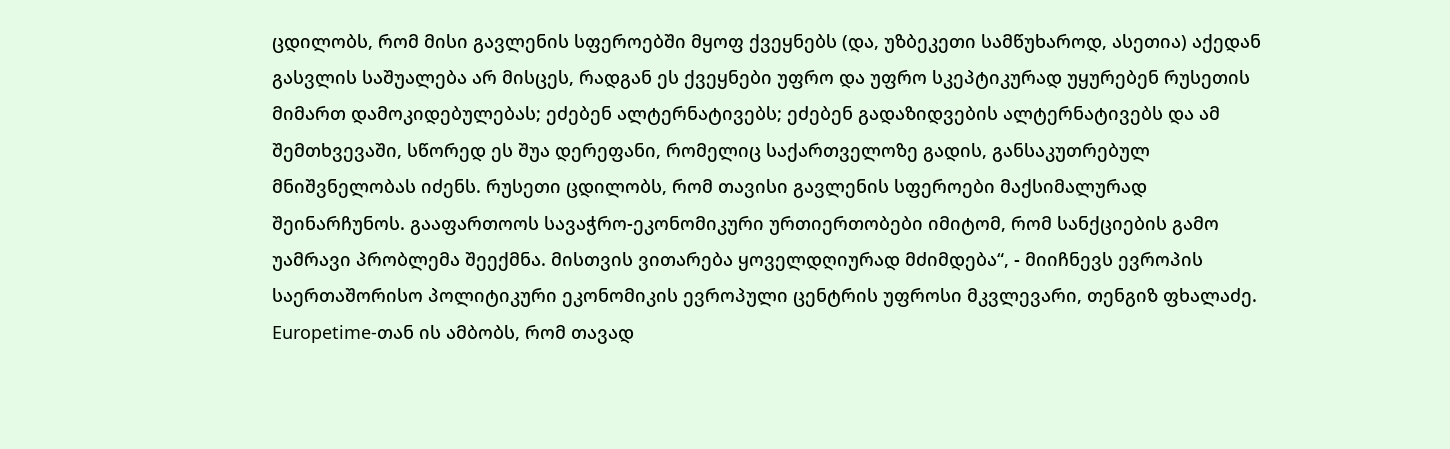ცდილობს, რომ მისი გავლენის სფეროებში მყოფ ქვეყნებს (და, უზბეკეთი სამწუხაროდ, ასეთია) აქედან გასვლის საშუალება არ მისცეს, რადგან ეს ქვეყნები უფრო და უფრო სკეპტიკურად უყურებენ რუსეთის მიმართ დამოკიდებულებას; ეძებენ ალტერნატივებს; ეძებენ გადაზიდვების ალტერნატივებს და ამ შემთხვევაში, სწორედ ეს შუა დერეფანი, რომელიც საქართველოზე გადის, განსაკუთრებულ მნიშვნელობას იძენს. რუსეთი ცდილობს, რომ თავისი გავლენის სფეროები მაქსიმალურად შეინარჩუნოს. გააფართოოს სავაჭრო-ეკონომიკური ურთიერთობები იმიტომ, რომ სანქციების გამო უამრავი პრობლემა შეექმნა. მისთვის ვითარება ყოველდღიურად მძიმდება“, - მიიჩნევს ევროპის საერთაშორისო პოლიტიკური ეკონომიკის ევროპული ცენტრის უფროსი მკვლევარი, თენგიზ ფხალაძე. Europetime-თან ის ამბობს, რომ თავად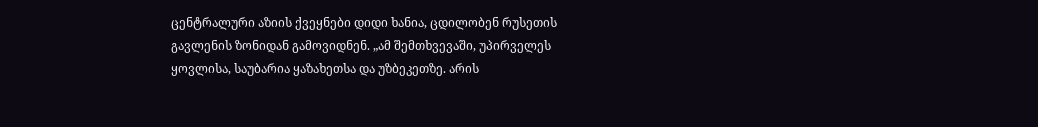ცენტრალური აზიის ქვეყნები დიდი ხანია, ცდილობენ რუსეთის გავლენის ზონიდან გამოვიდნენ. „ამ შემთხვევაში, უპირველეს ყოვლისა, საუბარია ყაზახეთსა და უზბეკეთზე. არის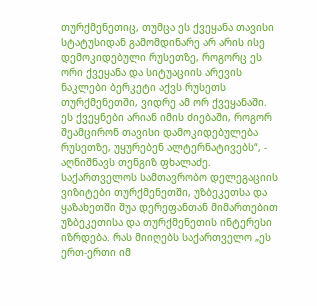თურქმენეთიც, თუმცა ეს ქვეყანა თავისი სტატუსიდან გამომდინარე არ არის ისე დემოკიდებული რუსეთზე, როგორც ეს ორი ქვეყანა და სიტუაციის არევის ნაკლები ბერკეტი აქვს რუსეთს თურქმენეთში, ვიდრე ამ ორ ქვეყანაში. ეს ქვეყნები არიან იმის ძიებაში, როგორ შეამცირონ თავისი დამოკიდებულება რუსეთზე, უყურებენ ალტერნატივებს“, - აღნიშნავს თენგიზ ფხალაძე. საქართველოს სამთავრობო დელეგაციის ვიზიტები თურქმენეთში, უზბეკეთსა და ყაზახეთში შუა დერეფანთან მიმართებით უზბეკეთისა და თურქმენეთის ინტერესი იზრდება. რას მიიღებს საქართველო „ეს ერთ-ერთი იმ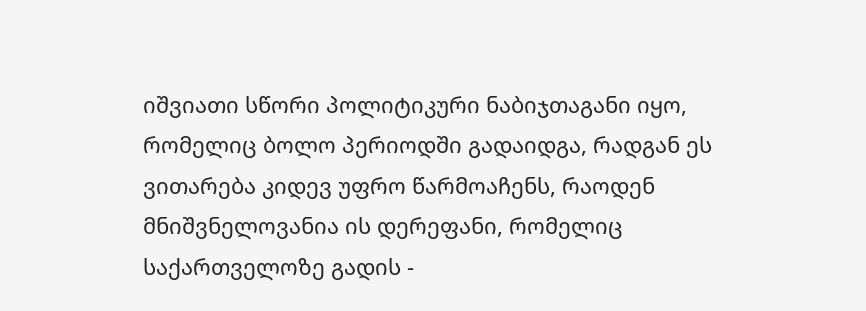იშვიათი სწორი პოლიტიკური ნაბიჯთაგანი იყო, რომელიც ბოლო პერიოდში გადაიდგა, რადგან ეს ვითარება კიდევ უფრო წარმოაჩენს, რაოდენ მნიშვნელოვანია ის დერეფანი, რომელიც საქართველოზე გადის -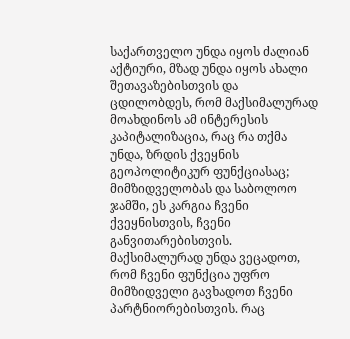საქართველო უნდა იყოს ძალიან აქტიური, მზად უნდა იყოს ახალი შეთავაზებისთვის და ცდილობდეს, რომ მაქსიმალურად მოახდინოს ამ ინტერესის კაპიტალიზაცია, რაც რა თქმა უნდა, ზრდის ქვეყნის გეოპოლიტიკურ ფუნქციასაც; მიმზიდველობას და საბოლოო ჯამში, ეს კარგია ჩვენი ქვეყნისთვის, ჩვენი განვითარებისთვის. მაქსიმალურად უნდა ვეცადოთ, რომ ჩვენი ფუნქცია უფრო მიმზიდველი გავხადოთ ჩვენი პარტნიორებისთვის. რაც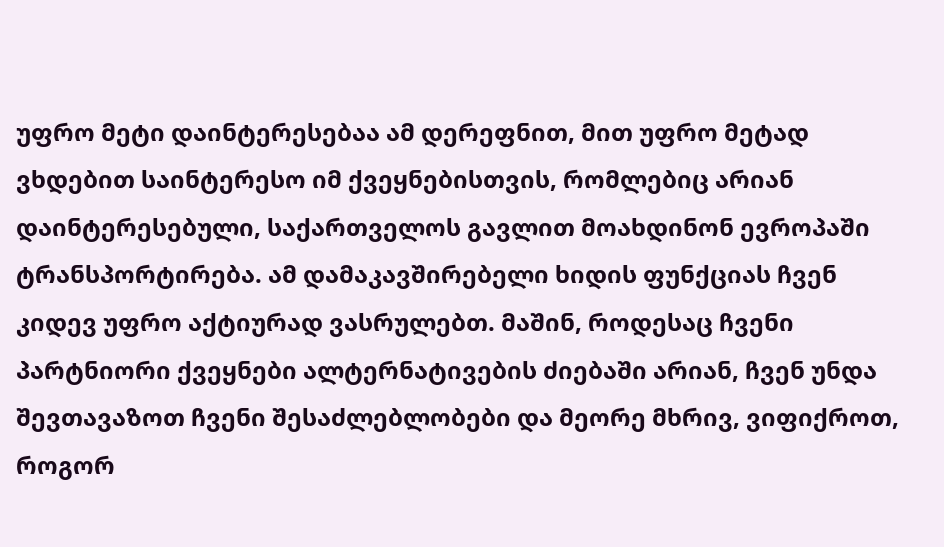უფრო მეტი დაინტერესებაა ამ დერეფნით, მით უფრო მეტად ვხდებით საინტერესო იმ ქვეყნებისთვის, რომლებიც არიან დაინტერესებული, საქართველოს გავლით მოახდინონ ევროპაში ტრანსპორტირება. ამ დამაკავშირებელი ხიდის ფუნქციას ჩვენ კიდევ უფრო აქტიურად ვასრულებთ. მაშინ, როდესაც ჩვენი პარტნიორი ქვეყნები ალტერნატივების ძიებაში არიან, ჩვენ უნდა შევთავაზოთ ჩვენი შესაძლებლობები და მეორე მხრივ, ვიფიქროთ, როგორ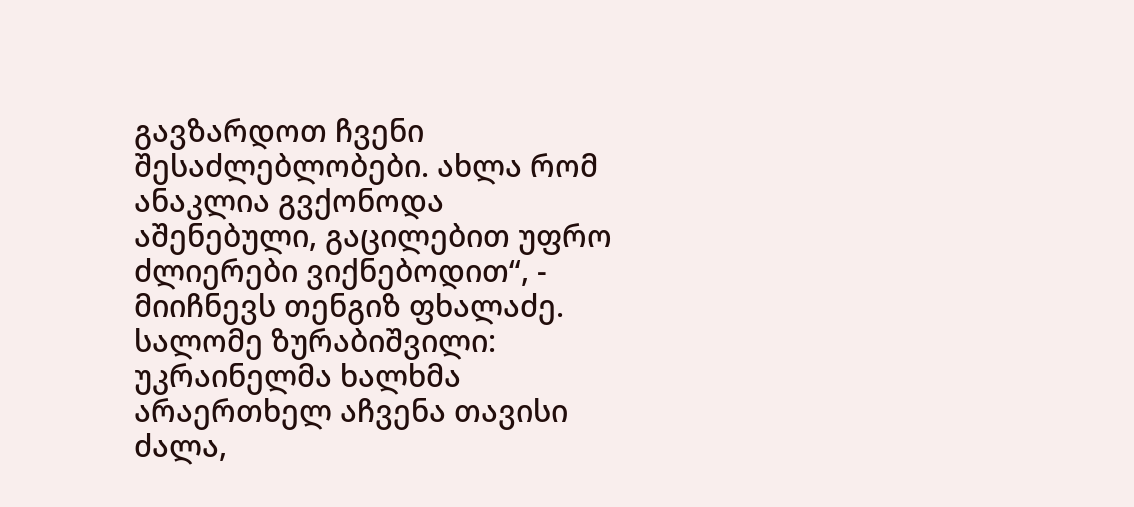გავზარდოთ ჩვენი შესაძლებლობები. ახლა რომ ანაკლია გვქონოდა აშენებული, გაცილებით უფრო ძლიერები ვიქნებოდით“, - მიიჩნევს თენგიზ ფხალაძე.
სალომე ზურაბიშვილი: უკრაინელმა ხალხმა არაერთხელ აჩვენა თავისი ძალა,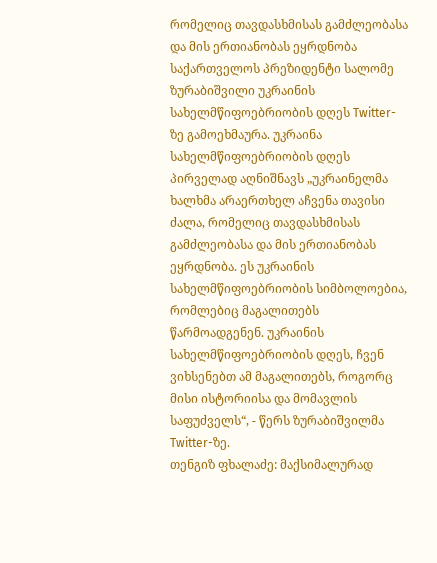რომელიც თავდასხმისას გამძლეობასა და მის ერთიანობას ეყრდნობა
საქართველოს პრეზიდენტი სალომე ზურაბიშვილი უკრაინის სახელმწიფოებრიობის დღეს Twitter-ზე გამოეხმაურა. უკრაინა სახელმწიფოებრიობის დღეს პირველად აღნიშნავს „უკრაინელმა ხალხმა არაერთხელ აჩვენა თავისი ძალა, რომელიც თავდასხმისას გამძლეობასა და მის ერთიანობას ეყრდნობა. ეს უკრაინის სახელმწიფოებრიობის სიმბოლოებია, რომლებიც მაგალითებს წარმოადგენენ. უკრაინის სახელმწიფოებრიობის დღეს, ჩვენ ვიხსენებთ ამ მაგალითებს, როგორც მისი ისტორიისა და მომავლის საფუძველს“, - წერს ზურაბიშვილმა Twitter-ზე.
თენგიზ ფხალაძე: მაქსიმალურად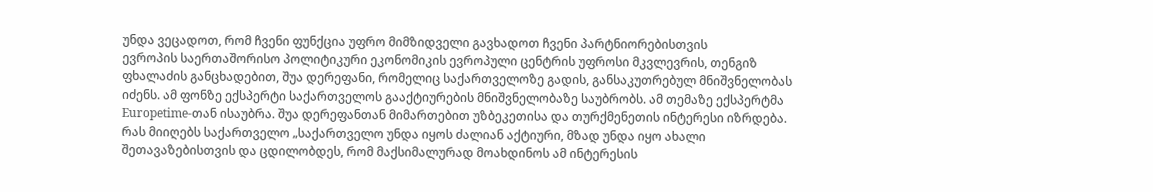უნდა ვეცადოთ, რომ ჩვენი ფუნქცია უფრო მიმზიდველი გავხადოთ ჩვენი პარტნიორებისთვის
ევროპის საერთაშორისო პოლიტიკური ეკონომიკის ევროპული ცენტრის უფროსი მკვლევრის, თენგიზ ფხალაძის განცხადებით, შუა დერეფანი, რომელიც საქართველოზე გადის, განსაკუთრებულ მნიშვნელობას იძენს. ამ ფონზე ექსპერტი საქართველოს გააქტიურების მნიშვნელობაზე საუბრობს. ამ თემაზე ექსპერტმა Europetime-თან ისაუბრა. შუა დერეფანთან მიმართებით უზბეკეთისა და თურქმენეთის ინტერესი იზრდება. რას მიიღებს საქართველო „საქართველო უნდა იყოს ძალიან აქტიური, მზად უნდა იყო ახალი შეთავაზებისთვის და ცდილობდეს, რომ მაქსიმალურად მოახდინოს ამ ინტერესის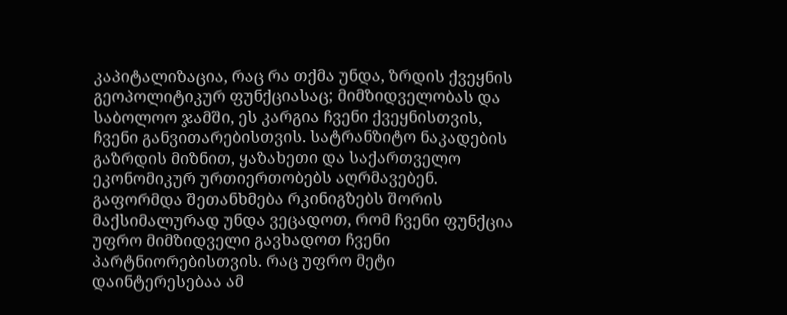კაპიტალიზაცია, რაც რა თქმა უნდა, ზრდის ქვეყნის გეოპოლიტიკურ ფუნქციასაც; მიმზიდველობას და საბოლოო ჯამში, ეს კარგია ჩვენი ქვეყნისთვის, ჩვენი განვითარებისთვის. სატრანზიტო ნაკადების გაზრდის მიზნით, ყაზახეთი და საქართველო ეკონომიკურ ურთიერთობებს აღრმავებენ. გაფორმდა შეთანხმება რკინიგზებს შორის მაქსიმალურად უნდა ვეცადოთ, რომ ჩვენი ფუნქცია უფრო მიმზიდველი გავხადოთ ჩვენი პარტნიორებისთვის. რაც უფრო მეტი დაინტერესებაა ამ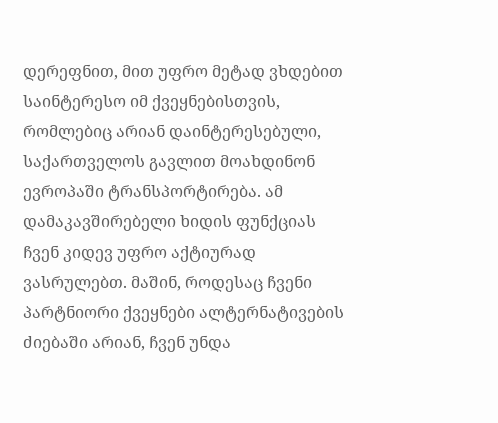დერეფნით, მით უფრო მეტად ვხდებით საინტერესო იმ ქვეყნებისთვის, რომლებიც არიან დაინტერესებული, საქართველოს გავლით მოახდინონ ევროპაში ტრანსპორტირება. ამ დამაკავშირებელი ხიდის ფუნქციას ჩვენ კიდევ უფრო აქტიურად ვასრულებთ. მაშინ, როდესაც ჩვენი პარტნიორი ქვეყნები ალტერნატივების ძიებაში არიან, ჩვენ უნდა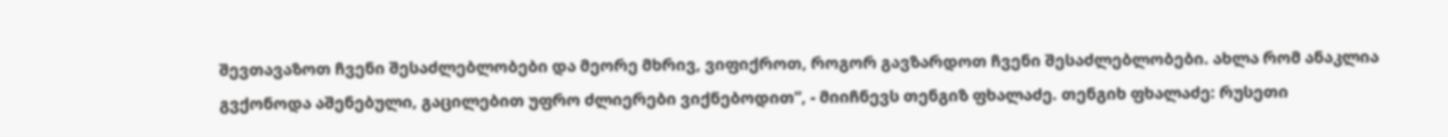შევთავაზოთ ჩვენი შესაძლებლობები და მეორე მხრივ, ვიფიქროთ, როგორ გავზარდოთ ჩვენი შესაძლებლობები. ახლა რომ ანაკლია გვქონოდა აშენებული, გაცილებით უფრო ძლიერები ვიქნებოდით“, - მიიჩნევს თენგიზ ფხალაძე. თენგიხ ფხალაძე: რუსეთი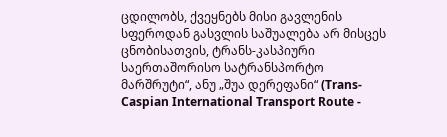ცდილობს, ქვეყნებს მისი გავლენის სფეროდან გასვლის საშუალება არ მისცეს ცნობისათვის, ტრანს-კასპიური საერთაშორისო სატრანსპორტო მარშრუტი“, ანუ „შუა დერეფანი“ (Trans-Caspian International Transport Route -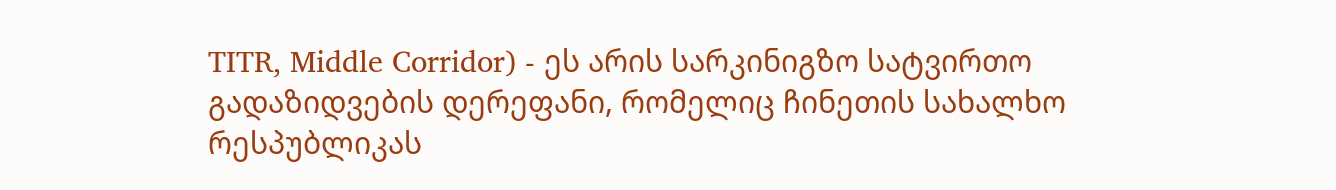TITR, Middle Corridor) - ეს არის სარკინიგზო სატვირთო გადაზიდვების დერეფანი, რომელიც ჩინეთის სახალხო რესპუბლიკას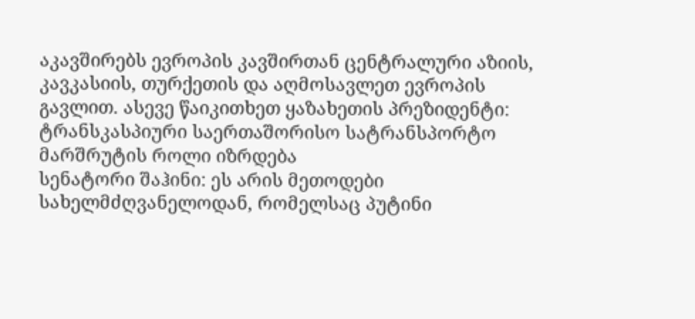აკავშირებს ევროპის კავშირთან ცენტრალური აზიის, კავკასიის, თურქეთის და აღმოსავლეთ ევროპის გავლით. ასევე წაიკითხეთ ყაზახეთის პრეზიდენტი: ტრანსკასპიური საერთაშორისო სატრანსპორტო მარშრუტის როლი იზრდება
სენატორი შაჰინი: ეს არის მეთოდები სახელმძღვანელოდან, რომელსაც პუტინი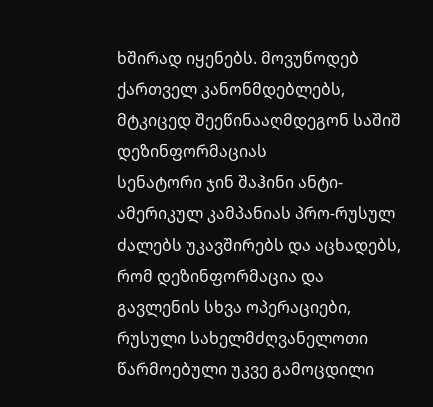ხშირად იყენებს. მოვუწოდებ ქართველ კანონმდებლებს, მტკიცედ შეეწინააღმდეგონ საშიშ დეზინფორმაციას
სენატორი ჯინ შაჰინი ანტი-ამერიკულ კამპანიას პრო-რუსულ ძალებს უკავშირებს და აცხადებს, რომ დეზინფორმაცია და გავლენის სხვა ოპერაციები, რუსული სახელმძღვანელოთი წარმოებული უკვე გამოცდილი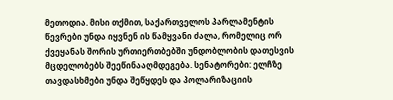მეთოდია. მისი თქმით, საქართველოს პარლამენტის წევრები უნდა იყვნენ ის წამყვანი ძალა, რომელიც ორ ქვეყანას შორის ურთიერთბებში უნდობლობის დათესვის მცდელობებს შეეწინააღმდეგება. სენატორები: ელჩზე თავდასხმები უნდა შეწყდეს და პოლარიზაციის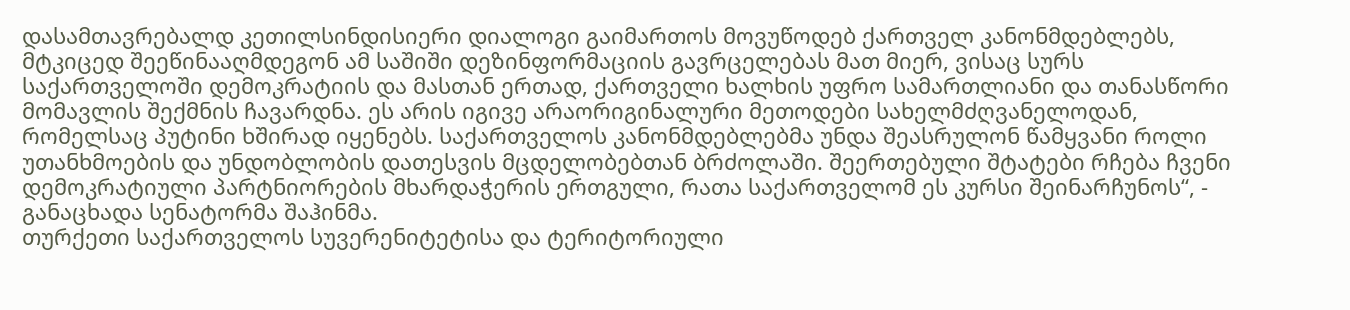დასამთავრებალდ კეთილსინდისიერი დიალოგი გაიმართოს მოვუწოდებ ქართველ კანონმდებლებს, მტკიცედ შეეწინააღმდეგონ ამ საშიში დეზინფორმაციის გავრცელებას მათ მიერ, ვისაც სურს საქართველოში დემოკრატიის და მასთან ერთად, ქართველი ხალხის უფრო სამართლიანი და თანასწორი მომავლის შექმნის ჩავარდნა. ეს არის იგივე არაორიგინალური მეთოდები სახელმძღვანელოდან, რომელსაც პუტინი ხშირად იყენებს. საქართველოს კანონმდებლებმა უნდა შეასრულონ წამყვანი როლი უთანხმოების და უნდობლობის დათესვის მცდელობებთან ბრძოლაში. შეერთებული შტატები რჩება ჩვენი დემოკრატიული პარტნიორების მხარდაჭერის ერთგული, რათა საქართველომ ეს კურსი შეინარჩუნოს“, - განაცხადა სენატორმა შაჰინმა.
თურქეთი საქართველოს სუვერენიტეტისა და ტერიტორიული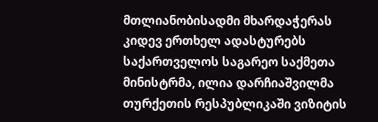მთლიანობისადმი მხარდაჭერას კიდევ ერთხელ ადასტურებს
საქართველოს საგარეო საქმეთა მინისტრმა, ილია დარჩიაშვილმა თურქეთის რესპუბლიკაში ვიზიტის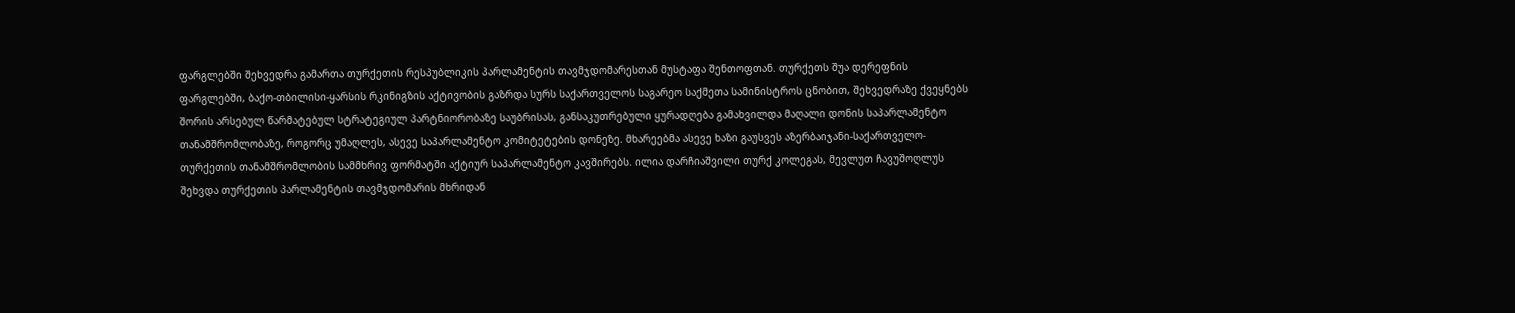ფარგლებში შეხვედრა გამართა თურქეთის რესპუბლიკის პარლამენტის თავმჯდომარესთან მუსტაფა შენთოფთან. თურქეთს შუა დერეფნის ფარგლებში, ბაქო-თბილისი-ყარსის რკინიგზის აქტივობის გაზრდა სურს საქართველოს საგარეო საქმეთა სამინისტროს ცნობით, შეხვედრაზე ქვეყნებს შორის არსებულ წარმატებულ სტრატეგიულ პარტნიორობაზე საუბრისას, განსაკუთრებული ყურადღება გამახვილდა მაღალი დონის საპარლამენტო თანამშრომლობაზე, როგორც უმაღლეს, ასევე საპარლამენტო კომიტეტების დონეზე. მხარეებმა ასევე ხაზი გაუსვეს აზერბაიჯანი-საქართველო-თურქეთის თანამშრომლობის სამმხრივ ფორმატში აქტიურ საპარლამენტო კავშირებს. ილია დარჩიაშვილი თურქ კოლეგას, მევლუთ ჩავუშოღლუს შეხვდა თურქეთის პარლამენტის თავმჯდომარის მხრიდან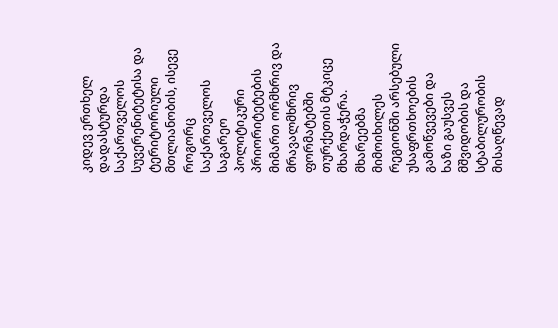კიდევ ერთხელ დადასტურდა საქართველოს სუვერენიტეტისა და ტერიტორიული მთლიანობის, ისევე როგორც საქართველოს საგარეო პოლიტიკური პრიორიტეტების მიმართ ორმხრივ და მრავალმხრივ ფორმატებში თურქეთის მტკიცე მხარდაჭერა. მხარეებმა მიმოიხილეს რეგიონში არსებული უსაფრთხოების გამოწვევები და ხაზი გაუსვეს მშვიდობის და სტაბილურობის მისაღწევად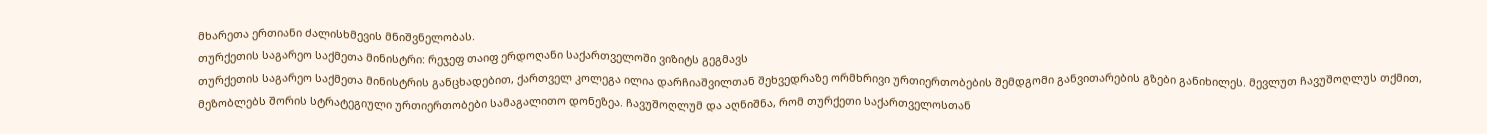მხარეთა ერთიანი ძალისხმევის მნიშვნელობას.
თურქეთის საგარეო საქმეთა მინისტრი: რეჯეფ თაიფ ერდოღანი საქართველოში ვიზიტს გეგმავს
თურქეთის საგარეო საქმეთა მინისტრის განცხადებით, ქართველ კოლეგა ილია დარჩიაშვილთან შეხვედრაზე ორმხრივი ურთიერთობების შემდგომი განვითარების გზები განიხილეს. მევლუთ ჩავუშოღლუს თქმით, მეზობლებს შორის სტრატეგიული ურთიერთობები სამაგალითო დონეზეა. ჩავუშოღლუმ და აღნიშნა, რომ თურქეთი საქართველოსთან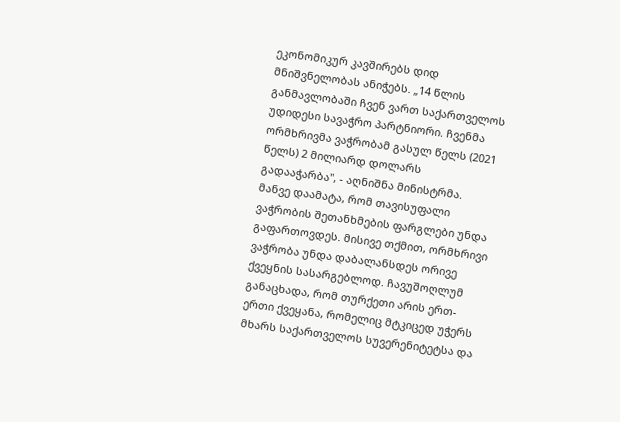ეკონომიკურ კავშირებს დიდ მნიშვნელობას ანიჭებს. „14 წლის განმავლობაში ჩვენ ვართ საქართველოს უდიდესი სავაჭრო პარტნიორი. ჩვენმა ორმხრივმა ვაჭრობამ გასულ წელს (2021 წელს) 2 მილიარდ დოლარს გადააჭარბა", - აღნიშნა მინისტრმა. მანვე დაამატა, რომ თავისუფალი ვაჭრობის შეთანხმების ფარგლები უნდა გაფართოვდეს. მისივე თქმით, ორმხრივი ვაჭრობა უნდა დაბალანსდეს ორივე ქვეყნის სასარგებლოდ. ჩავუშოღლუმ განაცხადა, რომ თურქეთი არის ერთ-ერთი ქვეყანა, რომელიც მტკიცედ უჭერს მხარს საქართველოს სუვერენიტეტსა და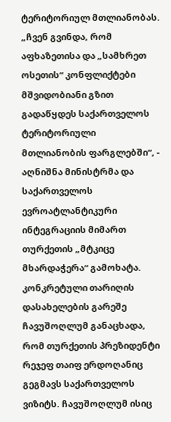ტერიტორიულ მთლიანობას. „ჩვენ გვინდა, რომ აფხაზეთისა და „სამხრეთ ოსეთის“ კონფლიქტები მშვიდობიანი გზით გადაწყდეს საქართველოს ტერიტორიული მთლიანობის ფარგლებში“, - აღნიშნა მინისტრმა და საქართველოს ევროატლანტიკური ინტეგრაციის მიმართ თურქეთის „მტკიცე მხარდაჭერა“ გამოხატა. კონკრეტული თარიღის დასახელების გარეშე ჩავუშოღლუმ განაცხადა, რომ თურქეთის პრეზიდენტი რეჯეფ თაიფ ერდოღანიც გეგმავს საქართველოს ვიზიტს. ჩავუშოღლუმ ისიც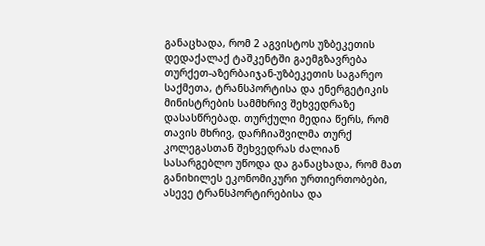განაცხადა, რომ 2 აგვისტოს უზბეკეთის დედაქალაქ ტაშკენტში გაემგზავრება თურქეთ-აზერბაიჯან-უზბეკეთის საგარეო საქმეთა, ტრანსპორტისა და ენერგეტიკის მინისტრების სამმხრივ შეხვედრაზე დასასწრებად. თურქული მედია წერს, რომ თავის მხრივ, დარჩიაშვილმა თურქ კოლეგასთან შეხვედრას ძალიან სასარგებლო უწოდა და განაცხადა, რომ მათ განიხილეს ეკონომიკური ურთიერთობები, ასევე ტრანსპორტირებისა და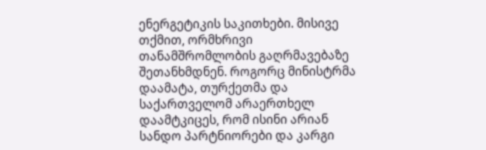ენერგეტიკის საკითხები. მისივე თქმით, ორმხრივი თანამშრომლობის გაღრმავებაზე შეთანხმდნენ. როგორც მინისტრმა დაამატა, თურქეთმა და საქართველომ არაერთხელ დაამტკიცეს, რომ ისინი არიან სანდო პარტნიორები და კარგი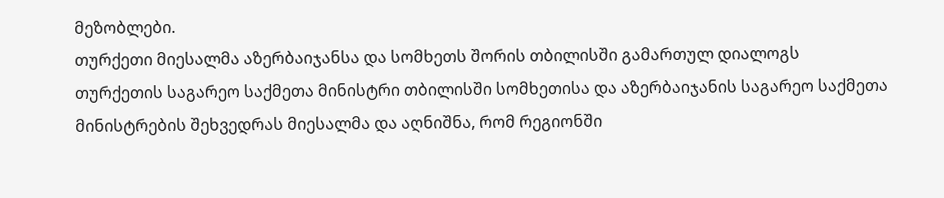მეზობლები.
თურქეთი მიესალმა აზერბაიჯანსა და სომხეთს შორის თბილისში გამართულ დიალოგს
თურქეთის საგარეო საქმეთა მინისტრი თბილისში სომხეთისა და აზერბაიჯანის საგარეო საქმეთა მინისტრების შეხვედრას მიესალმა და აღნიშნა, რომ რეგიონში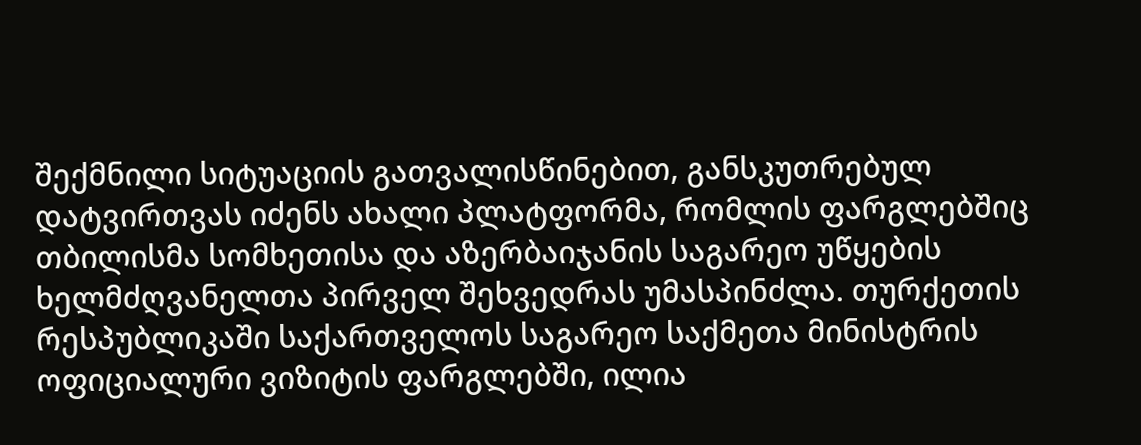შექმნილი სიტუაციის გათვალისწინებით, განსკუთრებულ დატვირთვას იძენს ახალი პლატფორმა, რომლის ფარგლებშიც თბილისმა სომხეთისა და აზერბაიჯანის საგარეო უწყების ხელმძღვანელთა პირველ შეხვედრას უმასპინძლა. თურქეთის რესპუბლიკაში საქართველოს საგარეო საქმეთა მინისტრის ოფიციალური ვიზიტის ფარგლებში, ილია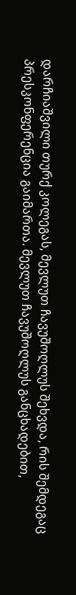დარჩიაშვილი თურქ კოლეგას, მევლუთ ჩავუშოღლუს შეხვდა, რის შემდეგაც პრესკონფერენცია გაიმართა. მევლუთ ჩავუშოღლუს განცხადებით,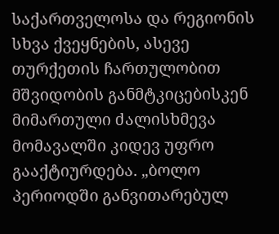საქართველოსა და რეგიონის სხვა ქვეყნების, ასევე თურქეთის ჩართულობით მშვიდობის განმტკიცებისკენ მიმართული ძალისხმევა მომავალში კიდევ უფრო გააქტიურდება. „ბოლო პერიოდში განვითარებულ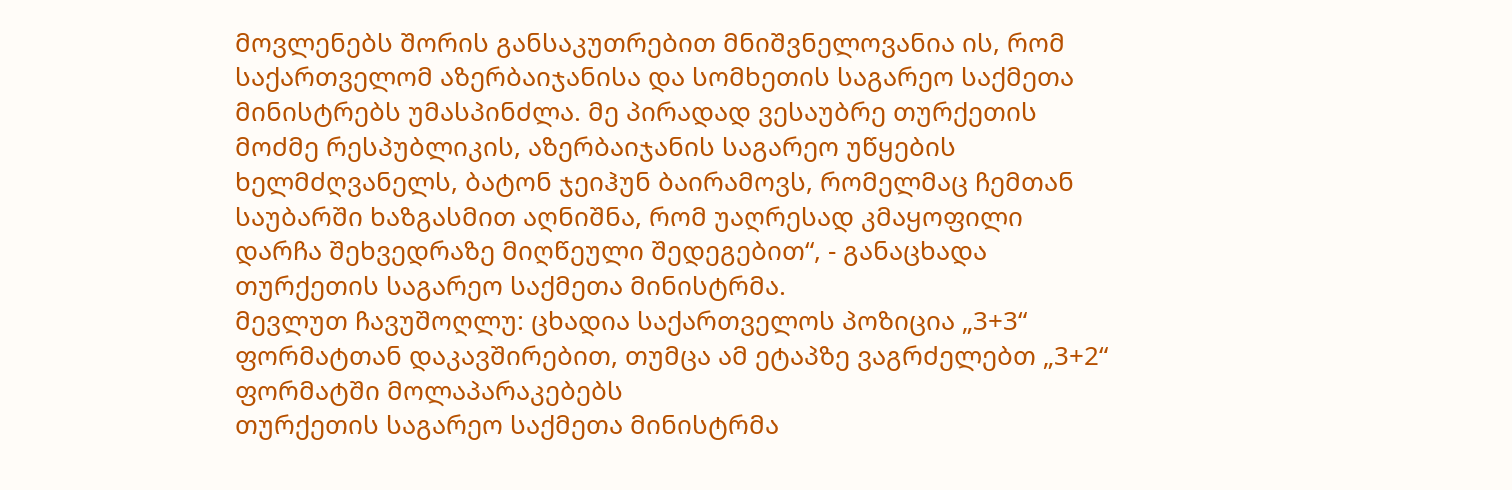მოვლენებს შორის განსაკუთრებით მნიშვნელოვანია ის, რომ საქართველომ აზერბაიჯანისა და სომხეთის საგარეო საქმეთა მინისტრებს უმასპინძლა. მე პირადად ვესაუბრე თურქეთის მოძმე რესპუბლიკის, აზერბაიჯანის საგარეო უწყების ხელმძღვანელს, ბატონ ჯეიჰუნ ბაირამოვს, რომელმაც ჩემთან საუბარში ხაზგასმით აღნიშნა, რომ უაღრესად კმაყოფილი დარჩა შეხვედრაზე მიღწეული შედეგებით“, - განაცხადა თურქეთის საგარეო საქმეთა მინისტრმა.
მევლუთ ჩავუშოღლუ: ცხადია საქართველოს პოზიცია „3+3“ ფორმატთან დაკავშირებით, თუმცა ამ ეტაპზე ვაგრძელებთ „3+2“ ფორმატში მოლაპარაკებებს
თურქეთის საგარეო საქმეთა მინისტრმა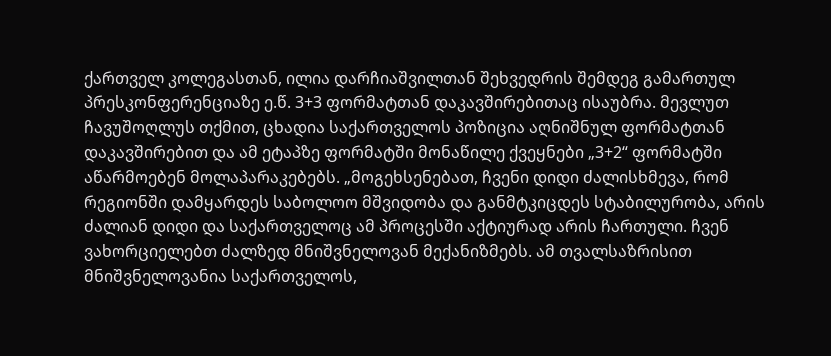ქართველ კოლეგასთან, ილია დარჩიაშვილთან შეხვედრის შემდეგ გამართულ პრესკონფერენციაზე ე.წ. 3+3 ფორმატთან დაკავშირებითაც ისაუბრა. მევლუთ ჩავუშოღლუს თქმით, ცხადია საქართველოს პოზიცია აღნიშნულ ფორმატთან დაკავშირებით და ამ ეტაპზე ფორმატში მონაწილე ქვეყნები „3+2“ ფორმატში აწარმოებენ მოლაპარაკებებს. „მოგეხსენებათ, ჩვენი დიდი ძალისხმევა, რომ რეგიონში დამყარდეს საბოლოო მშვიდობა და განმტკიცდეს სტაბილურობა, არის ძალიან დიდი და საქართველოც ამ პროცესში აქტიურად არის ჩართული. ჩვენ ვახორციელებთ ძალზედ მნიშვნელოვან მექანიზმებს. ამ თვალსაზრისით მნიშვნელოვანია საქართველოს,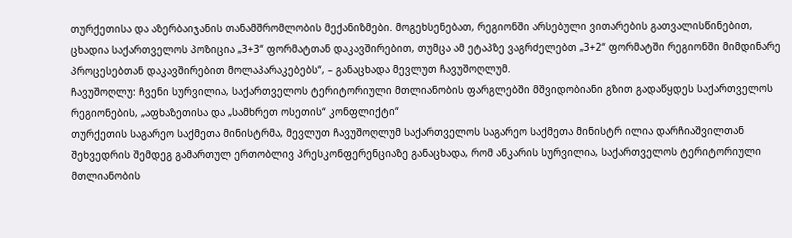თურქეთისა და აზერბაიჯანის თანამშრომლობის მექანიზმები. მოგეხსენებათ, რეგიონში არსებული ვითარების გათვალისწინებით, ცხადია საქართველოს პოზიცია „3+3“ ფორმატთან დაკავშირებით, თუმცა ამ ეტაპზე ვაგრძელებთ „3+2“ ფორმატში რეგიონში მიმდინარე პროცესებთან დაკავშირებით მოლაპარაკებებს“, – განაცხადა მევლუთ ჩავუშოღლუმ.
ჩავუშოღლუ: ჩვენი სურვილია, საქართველოს ტერიტორიული მთლიანობის ფარგლებში მშვიდობიანი გზით გადაწყდეს საქართველოს რეგიონების, „აფხაზეთისა და „სამხრეთ ოსეთის“ კონფლიქტი“
თურქეთის საგარეო საქმეთა მინისტრმა, მევლუთ ჩავუშოღლუმ საქართველოს საგარეო საქმეთა მინისტრ ილია დარჩიაშვილთან შეხვედრის შემდეგ გამართულ ერთობლივ პრესკონფერენციაზე განაცხადა, რომ ანკარის სურვილია, საქართველოს ტერიტორიული მთლიანობის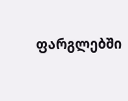ფარგლებში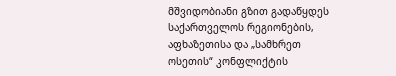მშვიდობიანი გზით გადაწყდეს საქართველოს რეგიონების, აფხაზეთისა და „სამხრეთ ოსეთის“ კონფლიქტის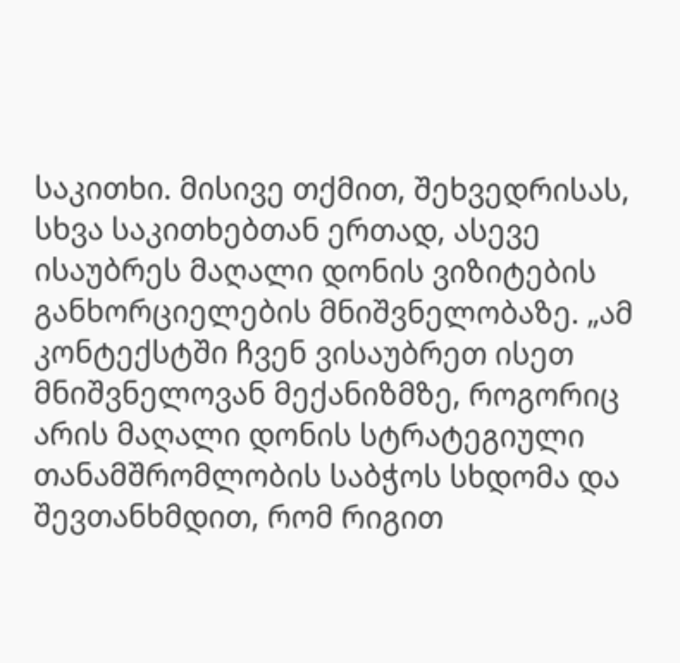საკითხი. მისივე თქმით, შეხვედრისას, სხვა საკითხებთან ერთად, ასევე ისაუბრეს მაღალი დონის ვიზიტების განხორციელების მნიშვნელობაზე. „ამ კონტექსტში ჩვენ ვისაუბრეთ ისეთ მნიშვნელოვან მექანიზმზე, როგორიც არის მაღალი დონის სტრატეგიული თანამშრომლობის საბჭოს სხდომა და შევთანხმდით, რომ რიგით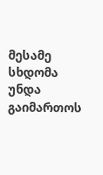მესამე სხდომა უნდა გაიმართოს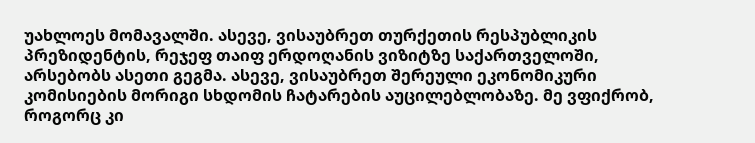უახლოეს მომავალში. ასევე, ვისაუბრეთ თურქეთის რესპუბლიკის პრეზიდენტის, რეჯეფ თაიფ ერდოღანის ვიზიტზე საქართველოში, არსებობს ასეთი გეგმა. ასევე, ვისაუბრეთ შერეული ეკონომიკური კომისიების მორიგი სხდომის ჩატარების აუცილებლობაზე. მე ვფიქრობ, როგორც კი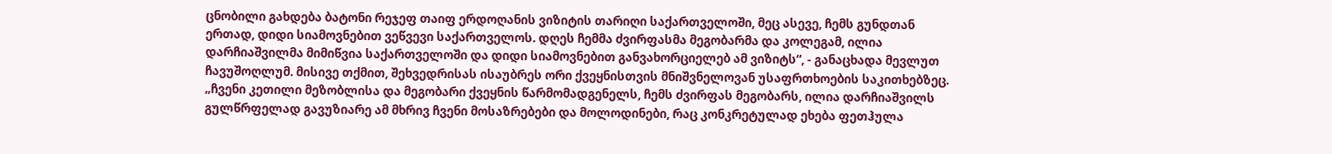ცნობილი გახდება ბატონი რეჯეფ თაიფ ერდოღანის ვიზიტის თარიღი საქართველოში, მეც ასევე, ჩემს გუნდთან ერთად, დიდი სიამოვნებით ვეწვევი საქართველოს. დღეს ჩემმა ძვირფასმა მეგობარმა და კოლეგამ, ილია დარჩიაშვილმა მიმიწვია საქართველოში და დიდი სიამოვნებით განვახორციელებ ამ ვიზიტს“, - განაცხადა მევლუთ ჩავუშოღლუმ. მისივე თქმით, შეხვედრისას ისაუბრეს ორი ქვეყნისთვის მნიშვნელოვან უსაფრთხოების საკითხებზეც. „ჩვენი კეთილი მეზობლისა და მეგობარი ქვეყნის წარმომადგენელს, ჩემს ძვირფას მეგობარს, ილია დარჩიაშვილს გულწრფელად გავუზიარე ამ მხრივ ჩვენი მოსაზრებები და მოლოდინები, რაც კონკრეტულად ეხება ფეთჰულა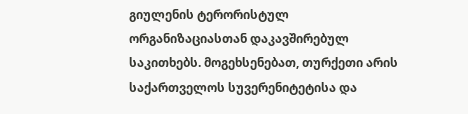გიულენის ტერორისტულ ორგანიზაციასთან დაკავშირებულ საკითხებს. მოგეხსენებათ, თურქეთი არის საქართველოს სუვერენიტეტისა და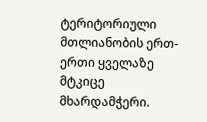ტერიტორიული მთლიანობის ერთ-ერთი ყველაზე მტკიცე მხარდამჭერი.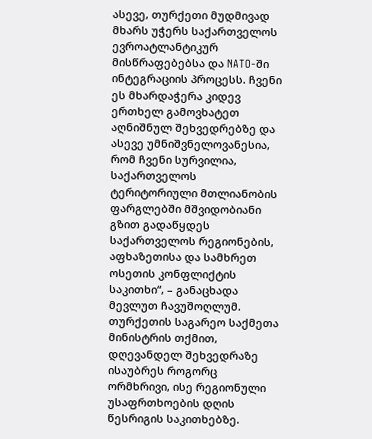ასევე, თურქეთი მუდმივად მხარს უჭერს საქართველოს ევროატლანტიკურ მისწრაფებებსა და NATO-ში ინტეგრაციის პროცესს. ჩვენი ეს მხარდაჭერა კიდევ ერთხელ გამოვხატეთ აღნიშნულ შეხვედრებზე და ასევე უმნიშვნელოვანესია, რომ ჩვენი სურვილია, საქართველოს ტერიტორიული მთლიანობის ფარგლებში მშვიდობიანი გზით გადაწყდეს საქართველოს რეგიონების, აფხაზეთისა და სამხრეთ ოსეთის კონფლიქტის საკითხი“, – განაცხადა მევლუთ ჩავუშოღლუმ. თურქეთის საგარეო საქმეთა მინისტრის თქმით, დღევანდელ შეხვედრაზე ისაუბრეს როგორც ორმხრივი, ისე რეგიონული უსაფრთხოების დღის წესრიგის საკითხებზე.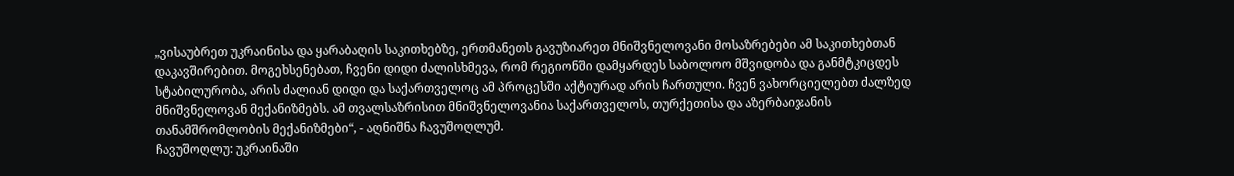„ვისაუბრეთ უკრაინისა და ყარაბაღის საკითხებზე, ერთმანეთს გავუზიარეთ მნიშვნელოვანი მოსაზრებები ამ საკითხებთან დაკავშირებით. მოგეხსენებათ, ჩვენი დიდი ძალისხმევა, რომ რეგიონში დამყარდეს საბოლოო მშვიდობა და განმტკიცდეს სტაბილურობა, არის ძალიან დიდი და საქართველოც ამ პროცესში აქტიურად არის ჩართული. ჩვენ ვახორციელებთ ძალზედ მნიშვნელოვან მექანიზმებს. ამ თვალსაზრისით მნიშვნელოვანია საქართველოს, თურქეთისა და აზერბაიჯანის თანამშრომლობის მექანიზმები“, - აღნიშნა ჩავუშოღლუმ.
ჩავუშოღლუ: უკრაინაში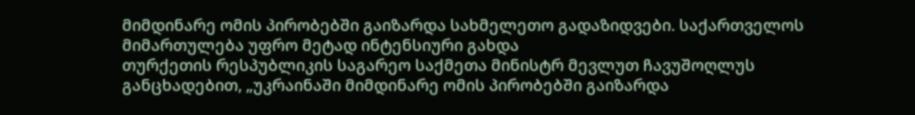მიმდინარე ომის პირობებში გაიზარდა სახმელეთო გადაზიდვები. საქართველოს მიმართულება უფრო მეტად ინტენსიური გახდა
თურქეთის რესპუბლიკის საგარეო საქმეთა მინისტრ მევლუთ ჩავუშოღლუს განცხადებით, „უკრაინაში მიმდინარე ომის პირობებში გაიზარდა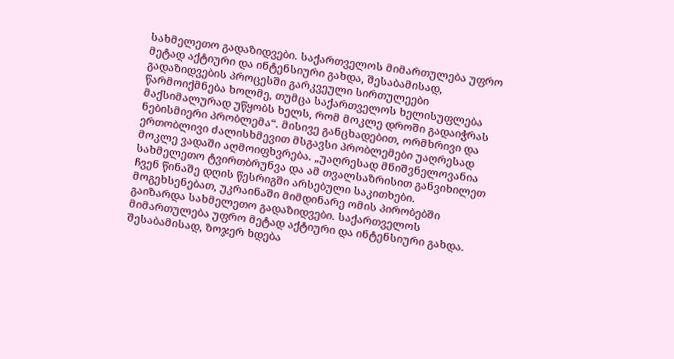სახმელეთო გადაზიდვები. საქართველოს მიმართულება უფრო მეტად აქტიური და ინტენსიური გახდა, შესაბამისად, გადაზიდვების პროცესში გარკვეული სირთულეები წარმოიქმნება ხოლმე, თუმცა საქართველოს ხელისუფლება მაქსიმალურად უწყობს ხელს, რომ მოკლე დროში გადაიჭრას ნებისმიერი პრობლემა“. მისივე განცხადებით, ორმხრივი და ერთობლივი ძალისხმევით მსგავსი პრობლემები უაღრესად მოკლე ვადაში აღმოიფხვრება. „უაღრესად მნიშვნელოვანია სახმელეთო ტვირთბრუნვა და ამ თვალსაზრისით განვიხილეთ ჩვენ წინაშე დღის წესრიგში არსებული საკითხები. მოგეხსენებათ, უკრაინაში მიმდინარე ომის პირობებში გაიზარდა სახმელეთო გადაზიდვები. საქართველოს მიმართულება უფრო მეტად აქტიური და ინტენსიური გახდა. შესაბამისად, ზოჯერ ხდება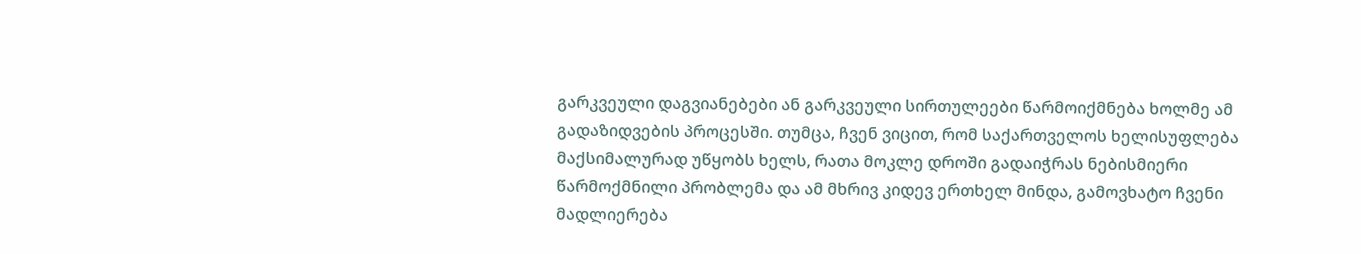გარკვეული დაგვიანებები ან გარკვეული სირთულეები წარმოიქმნება ხოლმე ამ გადაზიდვების პროცესში. თუმცა, ჩვენ ვიცით, რომ საქართველოს ხელისუფლება მაქსიმალურად უწყობს ხელს, რათა მოკლე დროში გადაიჭრას ნებისმიერი წარმოქმნილი პრობლემა და ამ მხრივ კიდევ ერთხელ მინდა, გამოვხატო ჩვენი მადლიერება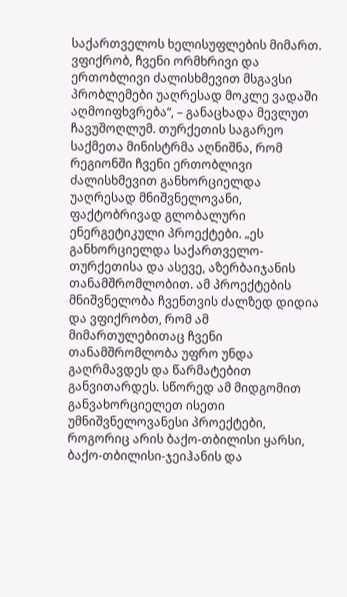საქართველოს ხელისუფლების მიმართ. ვფიქრობ, ჩვენი ორმხრივი და ერთობლივი ძალისხმევით მსგავსი პრობლემები უაღრესად მოკლე ვადაში აღმოიფხვრება“, – განაცხადა მევლუთ ჩავუშოღლუმ. თურქეთის საგარეო საქმეთა მინისტრმა აღნიშნა, რომ რეგიონში ჩვენი ერთობლივი ძალისხმევით განხორციელდა უაღრესად მნიშვნელოვანი, ფაქტობრივად გლობალური ენერგეტიკული პროექტები. „ეს განხორციელდა საქართველო-თურქეთისა და ასევე, აზერბაიჯანის თანამშრომლობით. ამ პროექტების მნიშვნელობა ჩვენთვის ძალზედ დიდია და ვფიქრობთ, რომ ამ მიმართულებითაც ჩვენი თანამშრომლობა უფრო უნდა გაღრმავდეს და წარმატებით განვითარდეს. სწორედ ამ მიდგომით განვახორციელეთ ისეთი უმნიშვნელოვანესი პროექტები, როგორიც არის ბაქო-თბილისი ყარსი, ბაქო-თბილისი-ჯეიჰანის და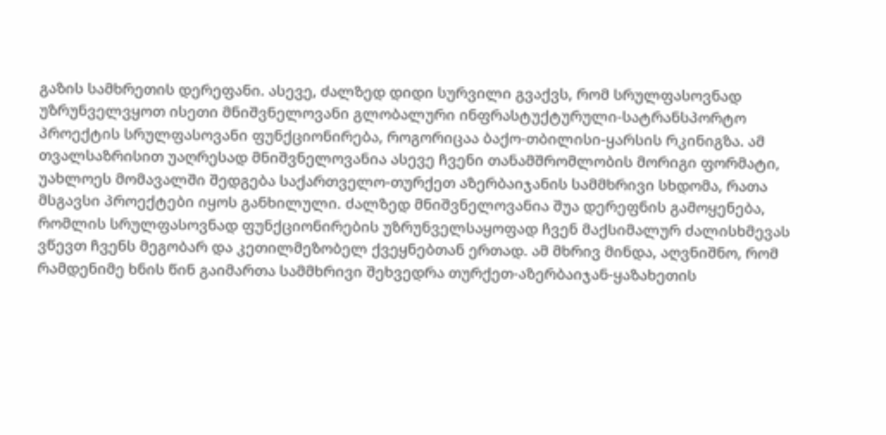გაზის სამხრეთის დერეფანი. ასევე, ძალზედ დიდი სურვილი გვაქვს, რომ სრულფასოვნად უზრუნველვყოთ ისეთი მნიშვნელოვანი გლობალური ინფრასტუქტურული-სატრანსპორტო პროექტის სრულფასოვანი ფუნქციონირება, როგორიცაა ბაქო-თბილისი-ყარსის რკინიგზა. ამ თვალსაზრისით უაღრესად მნიშვნელოვანია ასევე ჩვენი თანამშრომლობის მორიგი ფორმატი, უახლოეს მომავალში შედგება საქართველო-თურქეთ აზერბაიჯანის სამმხრივი სხდომა, რათა მსგავსი პროექტები იყოს განხილული. ძალზედ მნიშვნელოვანია შუა დერეფნის გამოყენება, რომლის სრულფასოვნად ფუნქციონირების უზრუნველსაყოფად ჩვენ მაქსიმალურ ძალისხმევას ვწევთ ჩვენს მეგობარ და კეთილმეზობელ ქვეყნებთან ერთად. ამ მხრივ მინდა, აღვნიშნო, რომ რამდენიმე ხნის წინ გაიმართა სამმხრივი შეხვედრა თურქეთ-აზერბაიჯან-ყაზახეთის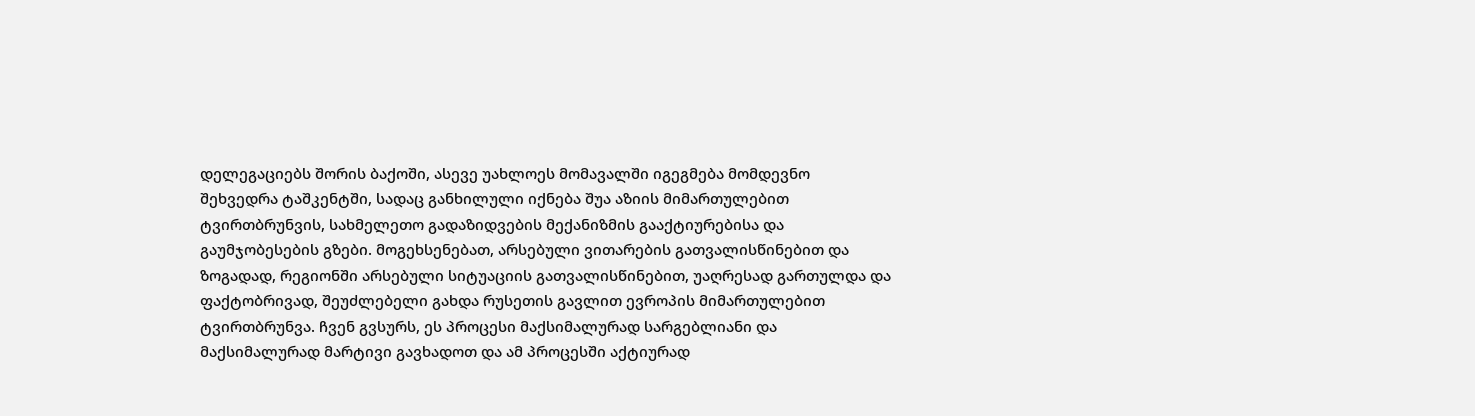დელეგაციებს შორის ბაქოში, ასევე უახლოეს მომავალში იგეგმება მომდევნო შეხვედრა ტაშკენტში, სადაც განხილული იქნება შუა აზიის მიმართულებით ტვირთბრუნვის, სახმელეთო გადაზიდვების მექანიზმის გააქტიურებისა და გაუმჯობესების გზები. მოგეხსენებათ, არსებული ვითარების გათვალისწინებით და ზოგადად, რეგიონში არსებული სიტუაციის გათვალისწინებით, უაღრესად გართულდა და ფაქტობრივად, შეუძლებელი გახდა რუსეთის გავლით ევროპის მიმართულებით ტვირთბრუნვა. ჩვენ გვსურს, ეს პროცესი მაქსიმალურად სარგებლიანი და მაქსიმალურად მარტივი გავხადოთ და ამ პროცესში აქტიურად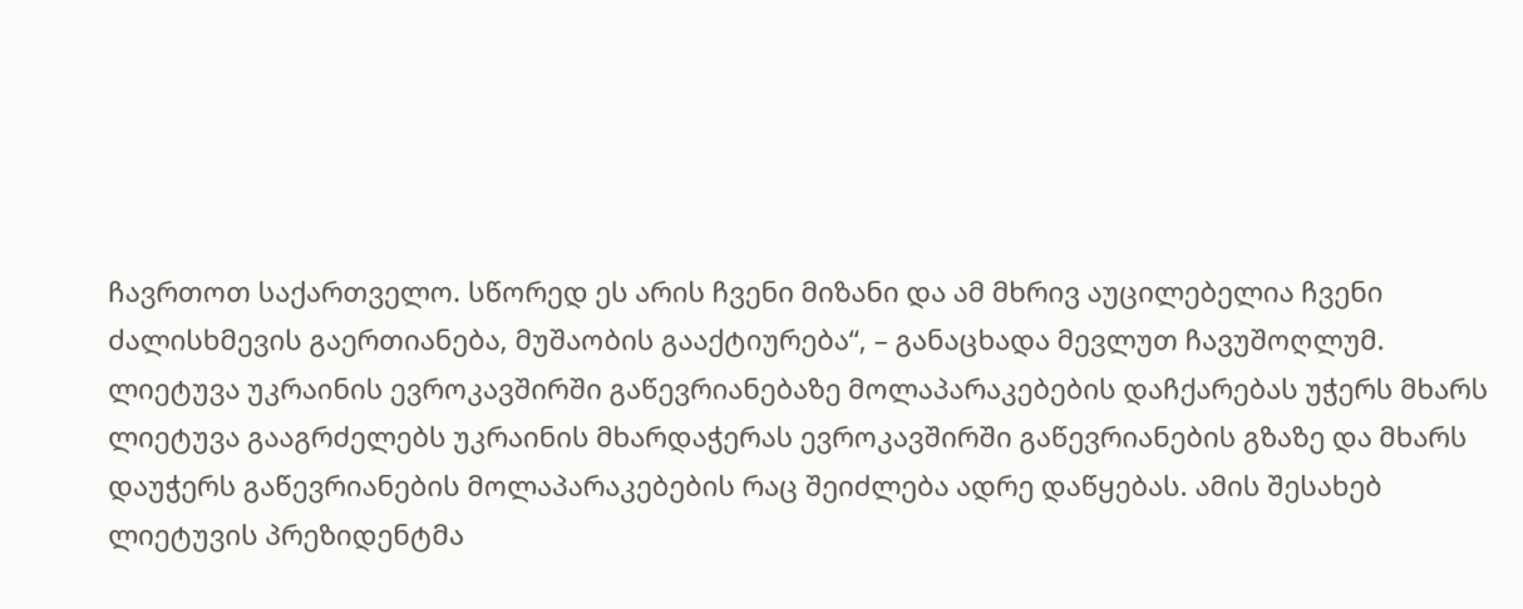ჩავრთოთ საქართველო. სწორედ ეს არის ჩვენი მიზანი და ამ მხრივ აუცილებელია ჩვენი ძალისხმევის გაერთიანება, მუშაობის გააქტიურება“, – განაცხადა მევლუთ ჩავუშოღლუმ.
ლიეტუვა უკრაინის ევროკავშირში გაწევრიანებაზე მოლაპარაკებების დაჩქარებას უჭერს მხარს
ლიეტუვა გააგრძელებს უკრაინის მხარდაჭერას ევროკავშირში გაწევრიანების გზაზე და მხარს დაუჭერს გაწევრიანების მოლაპარაკებების რაც შეიძლება ადრე დაწყებას. ამის შესახებ ლიეტუვის პრეზიდენტმა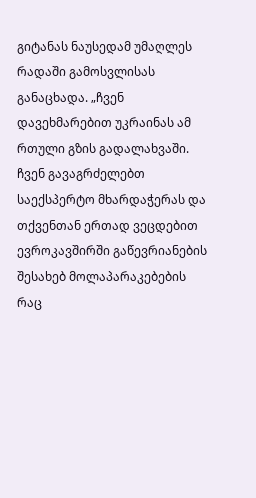გიტანას ნაუსედამ უმაღლეს რადაში გამოსვლისას განაცხადა. „ჩვენ დავეხმარებით უკრაინას ამ რთული გზის გადალახვაში. ჩვენ გავაგრძელებთ საექსპერტო მხარდაჭერას და თქვენთან ერთად ვეცდებით ევროკავშირში გაწევრიანების შესახებ მოლაპარაკებების რაც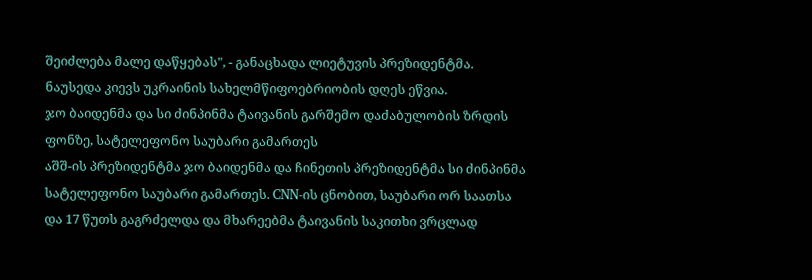შეიძლება მალე დაწყებას", - განაცხადა ლიეტუვის პრეზიდენტმა. ნაუსედა კიევს უკრაინის სახელმწიფოებრიობის დღეს ეწვია.
ჯო ბაიდენმა და სი ძინპინმა ტაივანის გარშემო დაძაბულობის ზრდის ფონზე, სატელეფონო საუბარი გამართეს
აშშ-ის პრეზიდენტმა ჯო ბაიდენმა და ჩინეთის პრეზიდენტმა სი ძინპინმა სატელეფონო საუბარი გამართეს. CNN-ის ცნობით, საუბარი ორ საათსა და 17 წუთს გაგრძელდა და მხარეებმა ტაივანის საკითხი ვრცლად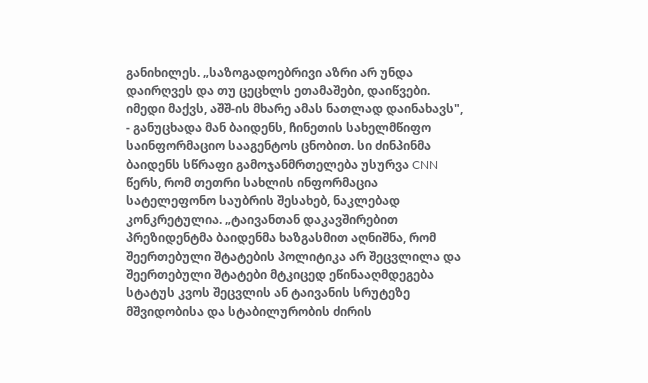განიხილეს. „საზოგადოებრივი აზრი არ უნდა დაირღვეს და თუ ცეცხლს ეთამაშები, დაიწვები. იმედი მაქვს, აშშ-ის მხარე ამას ნათლად დაინახავს", - განუცხადა მან ბაიდენს, ჩინეთის სახელმწიფო საინფორმაციო სააგენტოს ცნობით. სი ძინპინმა ბაიდენს სწრაფი გამოჯანმრთელება უსურვა CNN წერს, რომ თეთრი სახლის ინფორმაცია სატელეფონო საუბრის შესახებ, ნაკლებად კონკრეტულია. „ტაივანთან დაკავშირებით პრეზიდენტმა ბაიდენმა ხაზგასმით აღნიშნა, რომ შეერთებული შტატების პოლიტიკა არ შეცვლილა და შეერთებული შტატები მტკიცედ ეწინააღმდეგება სტატუს კვოს შეცვლის ან ტაივანის სრუტეზე მშვიდობისა და სტაბილურობის ძირის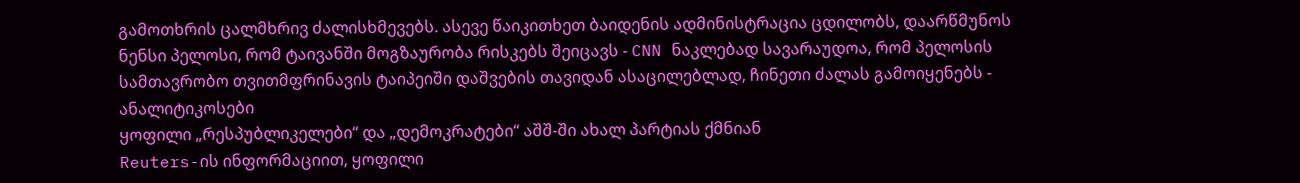გამოთხრის ცალმხრივ ძალისხმევებს. ასევე წაიკითხეთ ბაიდენის ადმინისტრაცია ცდილობს, დაარწმუნოს ნენსი პელოსი, რომ ტაივანში მოგზაურობა რისკებს შეიცავს - CNN ნაკლებად სავარაუდოა, რომ პელოსის სამთავრობო თვითმფრინავის ტაიპეიში დაშვების თავიდან ასაცილებლად, ჩინეთი ძალას გამოიყენებს - ანალიტიკოსები
ყოფილი „რესპუბლიკელები“ და „დემოკრატები“ აშშ-ში ახალ პარტიას ქმნიან
Reuters-ის ინფორმაციით, ყოფილი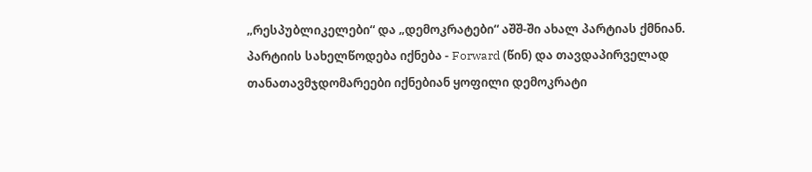„რესპუბლიკელები“ და „დემოკრატები“ აშშ-ში ახალ პარტიას ქმნიან. პარტიის სახელწოდება იქნება - Forward (წინ) და თავდაპირველად თანათავმჯდომარეები იქნებიან ყოფილი დემოკრატი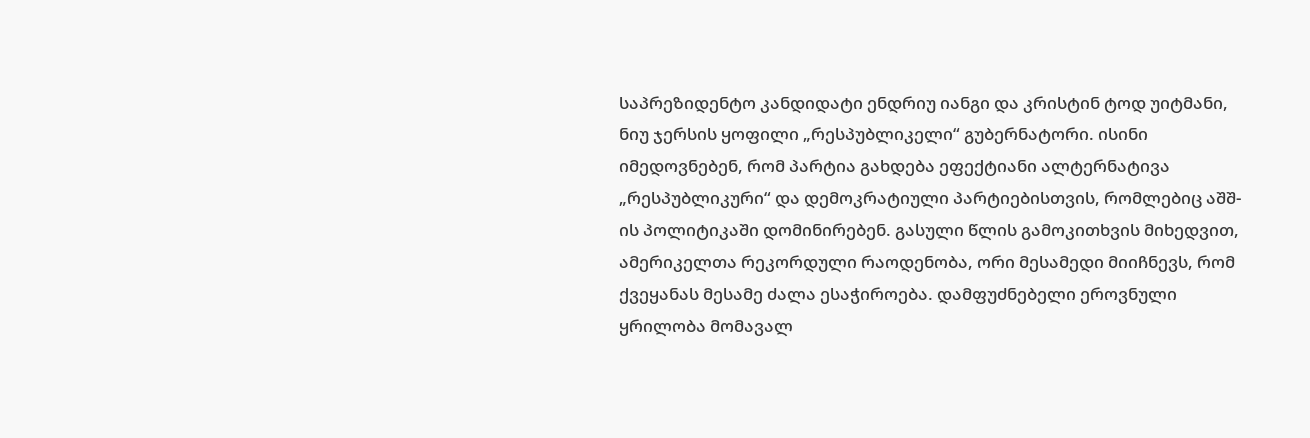საპრეზიდენტო კანდიდატი ენდრიუ იანგი და კრისტინ ტოდ უიტმანი, ნიუ ჯერსის ყოფილი „რესპუბლიკელი“ გუბერნატორი. ისინი იმედოვნებენ, რომ პარტია გახდება ეფექტიანი ალტერნატივა „რესპუბლიკური“ და დემოკრატიული პარტიებისთვის, რომლებიც აშშ-ის პოლიტიკაში დომინირებენ. გასული წლის გამოკითხვის მიხედვით, ამერიკელთა რეკორდული რაოდენობა, ორი მესამედი მიიჩნევს, რომ ქვეყანას მესამე ძალა ესაჭიროება. დამფუძნებელი ეროვნული ყრილობა მომავალ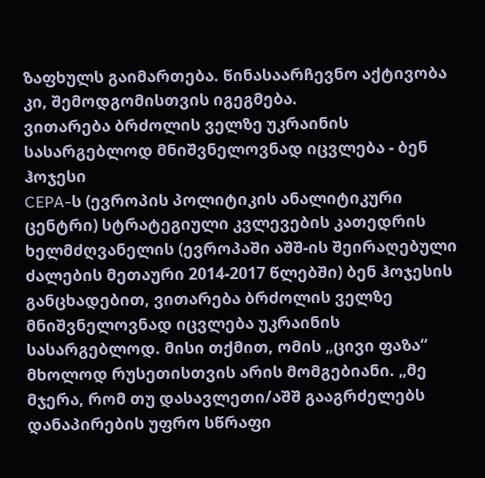ზაფხულს გაიმართება. წინასაარჩევნო აქტივობა კი, შემოდგომისთვის იგეგმება.
ვითარება ბრძოლის ველზე უკრაინის სასარგებლოდ მნიშვნელოვნად იცვლება - ბენ ჰოჯესი
CEPA-ს (ევროპის პოლიტიკის ანალიტიკური ცენტრი) სტრატეგიული კვლევების კათედრის ხელმძღვანელის (ევროპაში აშშ-ის შეირაღებული ძალების მეთაური 2014-2017 წლებში) ბენ ჰოჯესის განცხადებით, ვითარება ბრძოლის ველზე მნიშვნელოვნად იცვლება უკრაინის სასარგებლოდ. მისი თქმით, ომის „ცივი ფაზა“ მხოლოდ რუსეთისთვის არის მომგებიანი. „მე მჯერა, რომ თუ დასავლეთი/აშშ გააგრძელებს დანაპირების უფრო სწრაფი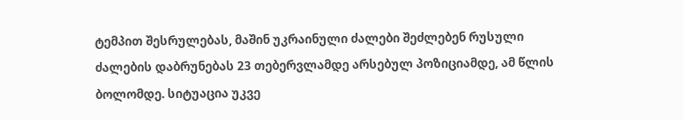ტემპით შესრულებას, მაშინ უკრაინული ძალები შეძლებენ რუსული ძალების დაბრუნებას 23 თებერვლამდე არსებულ პოზიციამდე, ამ წლის ბოლომდე. სიტუაცია უკვე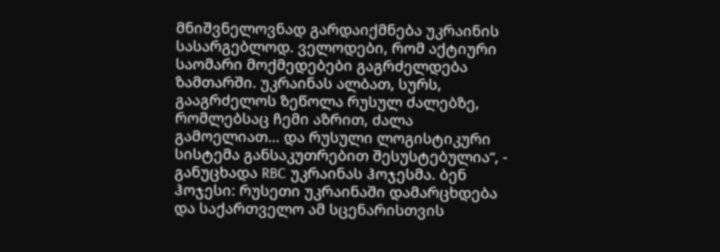მნიშვნელოვნად გარდაიქმნება უკრაინის სასარგებლოდ. ველოდები, რომ აქტიური საომარი მოქმედებები გაგრძელდება ზამთარში. უკრაინას ალბათ, სურს, გააგრძელოს ზეწოლა რუსულ ძალებზე, რომლებსაც ჩემი აზრით, ძალა გამოელიათ... და რუსული ლოგისტიკური სისტემა განსაკუთრებით შესუსტებულია“, - განუცხადა RBC უკრაინას ჰოჯესმა. ბენ ჰოჯესი: რუსეთი უკრაინაში დამარცხდება და საქართველო ამ სცენარისთვის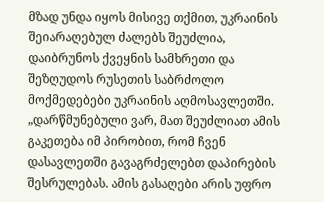მზად უნდა იყოს მისივე თქმით, უკრაინის შეიარაღებულ ძალებს შეუძლია, დაიბრუნოს ქვეყნის სამხრეთი და შეზღუდოს რუსეთის საბრძოლო მოქმედებები უკრაინის აღმოსავლეთში. „დარწმუნებული ვარ, მათ შეუძლიათ ამის გაკეთება იმ პირობით, რომ ჩვენ დასავლეთში გავაგრძელებთ დაპირების შესრულებას. ამის გასაღები არის უფრო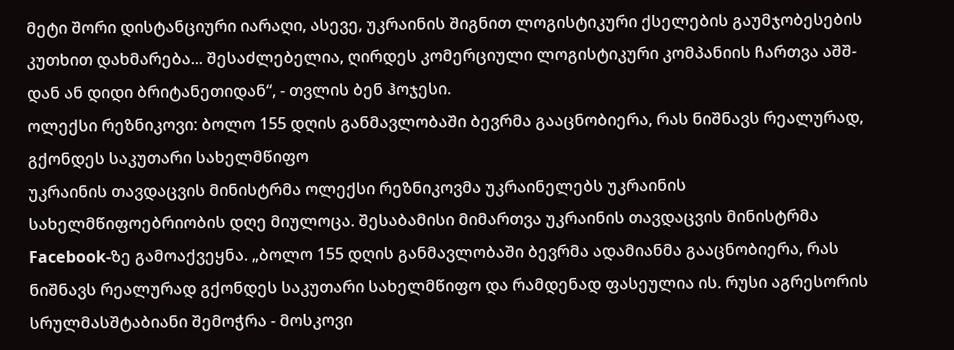მეტი შორი დისტანციური იარაღი, ასევე, უკრაინის შიგნით ლოგისტიკური ქსელების გაუმჯობესების კუთხით დახმარება... შესაძლებელია, ღირდეს კომერციული ლოგისტიკური კომპანიის ჩართვა აშშ-დან ან დიდი ბრიტანეთიდან“, - თვლის ბენ ჰოჯესი.
ოლექსი რეზნიკოვი: ბოლო 155 დღის განმავლობაში ბევრმა გააცნობიერა, რას ნიშნავს რეალურად, გქონდეს საკუთარი სახელმწიფო
უკრაინის თავდაცვის მინისტრმა ოლექსი რეზნიკოვმა უკრაინელებს უკრაინის სახელმწიფოებრიობის დღე მიულოცა. შესაბამისი მიმართვა უკრაინის თავდაცვის მინისტრმა Facebook-ზე გამოაქვეყნა. „ბოლო 155 დღის განმავლობაში ბევრმა ადამიანმა გააცნობიერა, რას ნიშნავს რეალურად გქონდეს საკუთარი სახელმწიფო და რამდენად ფასეულია ის. რუსი აგრესორის სრულმასშტაბიანი შემოჭრა - მოსკოვი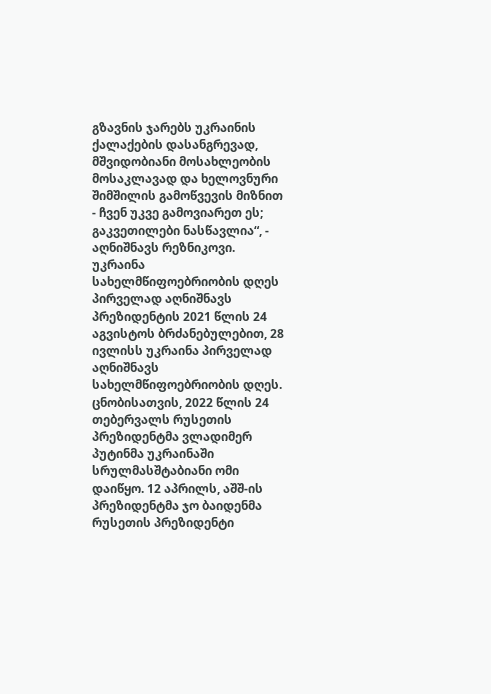გზავნის ჯარებს უკრაინის ქალაქების დასანგრევად, მშვიდობიანი მოსახლეობის მოსაკლავად და ხელოვნური შიმშილის გამოწვევის მიზნით - ჩვენ უკვე გამოვიარეთ ეს; გაკვეთილები ნასწავლია“, - აღნიშნავს რეზნიკოვი. უკრაინა სახელმწიფოებრიობის დღეს პირველად აღნიშნავს პრეზიდენტის 2021 წლის 24 აგვისტოს ბრძანებულებით, 28 ივლისს უკრაინა პირველად აღნიშნავს სახელმწიფოებრიობის დღეს. ცნობისათვის, 2022 წლის 24 თებერვალს რუსეთის პრეზიდენტმა ვლადიმერ პუტინმა უკრაინაში სრულმასშტაბიანი ომი დაიწყო. 12 აპრილს, აშშ-ის პრეზიდენტმა ჯო ბაიდენმა რუსეთის პრეზიდენტი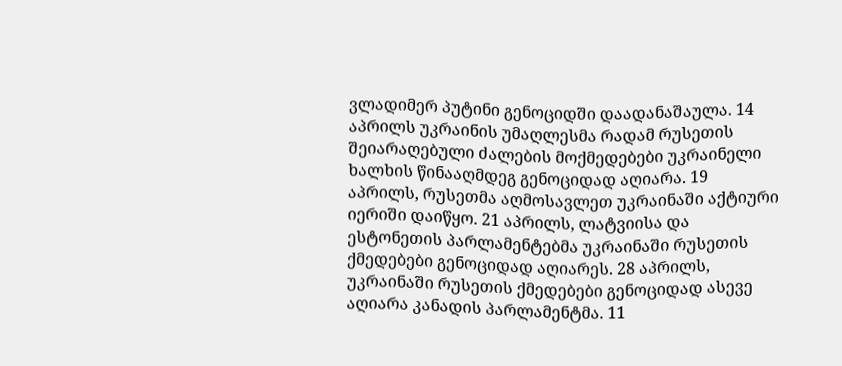ვლადიმერ პუტინი გენოციდში დაადანაშაულა. 14 აპრილს უკრაინის უმაღლესმა რადამ რუსეთის შეიარაღებული ძალების მოქმედებები უკრაინელი ხალხის წინააღმდეგ გენოციდად აღიარა. 19 აპრილს, რუსეთმა აღმოსავლეთ უკრაინაში აქტიური იერიში დაიწყო. 21 აპრილს, ლატვიისა და ესტონეთის პარლამენტებმა უკრაინაში რუსეთის ქმედებები გენოციდად აღიარეს. 28 აპრილს, უკრაინაში რუსეთის ქმედებები გენოციდად ასევე აღიარა კანადის პარლამენტმა. 11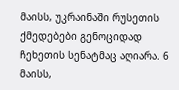მაისს, უკრაინაში რუსეთის ქმედებები გენოციდად ჩეხეთის სენატმაც აღიარა. 6 მაისს,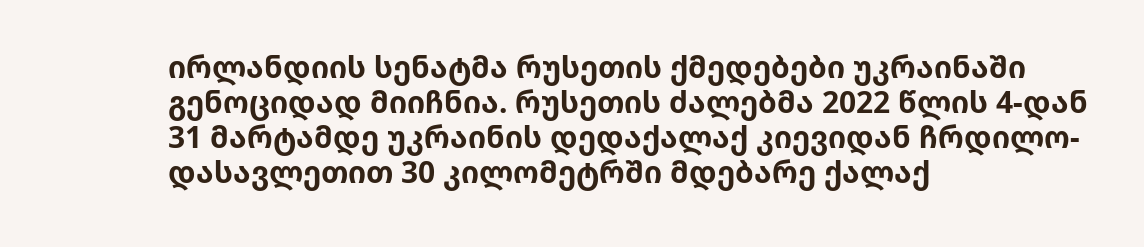ირლანდიის სენატმა რუსეთის ქმედებები უკრაინაში გენოციდად მიიჩნია. რუსეთის ძალებმა 2022 წლის 4-დან 31 მარტამდე უკრაინის დედაქალაქ კიევიდან ჩრდილო-დასავლეთით 30 კილომეტრში მდებარე ქალაქ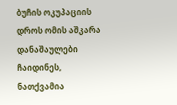ბუჩის ოკუპაციის დროს ომის აშკარა დანაშაულები ჩაიდინეს, ნათქვამია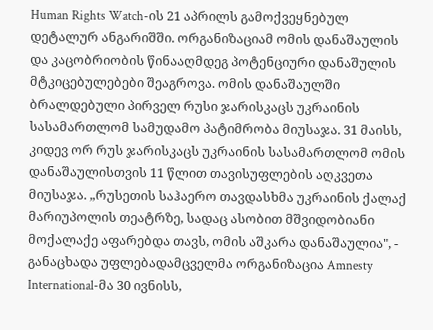Human Rights Watch-ის 21 აპრილს გამოქვეყნებულ დეტალურ ანგარიშში. ორგანიზაციამ ომის დანაშაულის და კაცობრიობის წინააღმდეგ პოტენციური დანაშულის მტკიცებულებები შეაგროვა. ომის დანაშაულში ბრალდებული პირველ რუსი ჯარისკაცს უკრაინის სასამართლომ სამუდამო პატიმრობა მიუსაჯა. 31 მაისს, კიდევ ორ რუს ჯარისკაცს უკრაინის სასამართლომ ომის დანაშაულისთვის 11 წლით თავისუფლების აღკვეთა მიუსაჯა. „რუსეთის საჰაერო თავდასხმა უკრაინის ქალაქ მარიუპოლის თეატრზე, სადაც ასობით მშვიდობიანი მოქალაქე აფარებდა თავს, ომის აშკარა დანაშაულია", - განაცხადა უფლებადამცველმა ორგანიზაცია Amnesty International-მა 30 ივნისს,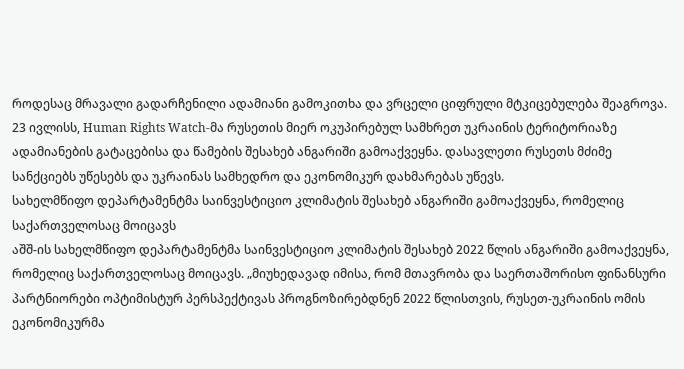როდესაც მრავალი გადარჩენილი ადამიანი გამოკითხა და ვრცელი ციფრული მტკიცებულება შეაგროვა. 23 ივლისს, Human Rights Watch-მა რუსეთის მიერ ოკუპირებულ სამხრეთ უკრაინის ტერიტორიაზე ადამიანების გატაცებისა და წამების შესახებ ანგარიში გამოაქვეყნა. დასავლეთი რუსეთს მძიმე სანქციებს უწესებს და უკრაინას სამხედრო და ეკონომიკურ დახმარებას უწევს.
სახელმწიფო დეპარტამენტმა საინვესტიციო კლიმატის შესახებ ანგარიში გამოაქვეყნა, რომელიც საქართველოსაც მოიცავს
აშშ-ის სახელმწიფო დეპარტამენტმა საინვესტიციო კლიმატის შესახებ 2022 წლის ანგარიში გამოაქვეყნა, რომელიც საქართველოსაც მოიცავს. „მიუხედავად იმისა, რომ მთავრობა და საერთაშორისო ფინანსური პარტნიორები ოპტიმისტურ პერსპექტივას პროგნოზირებდნენ 2022 წლისთვის, რუსეთ-უკრაინის ომის ეკონომიკურმა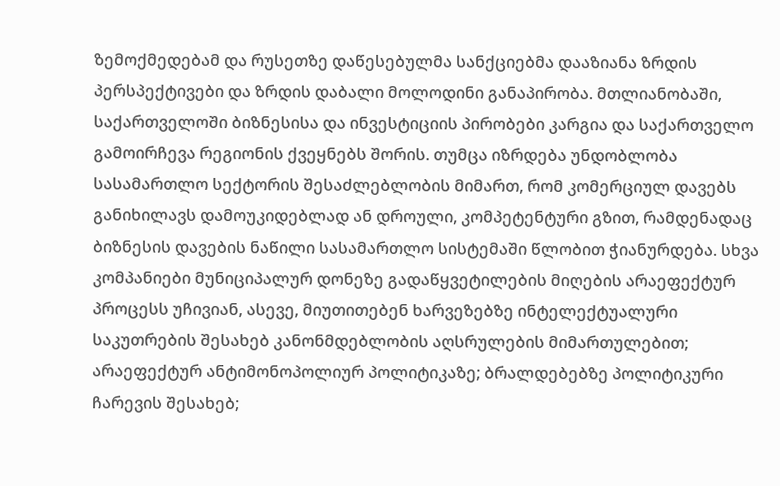ზემოქმედებამ და რუსეთზე დაწესებულმა სანქციებმა დააზიანა ზრდის პერსპექტივები და ზრდის დაბალი მოლოდინი განაპირობა. მთლიანობაში, საქართველოში ბიზნესისა და ინვესტიციის პირობები კარგია და საქართველო გამოირჩევა რეგიონის ქვეყნებს შორის. თუმცა იზრდება უნდობლობა სასამართლო სექტორის შესაძლებლობის მიმართ, რომ კომერციულ დავებს განიხილავს დამოუკიდებლად ან დროული, კომპეტენტური გზით, რამდენადაც ბიზნესის დავების ნაწილი სასამართლო სისტემაში წლობით ჭიანურდება. სხვა კომპანიები მუნიციპალურ დონეზე გადაწყვეტილების მიღების არაეფექტურ პროცესს უჩივიან, ასევე, მიუთითებენ ხარვეზებზე ინტელექტუალური საკუთრების შესახებ კანონმდებლობის აღსრულების მიმართულებით; არაეფექტურ ანტიმონოპოლიურ პოლიტიკაზე; ბრალდებებზე პოლიტიკური ჩარევის შესახებ;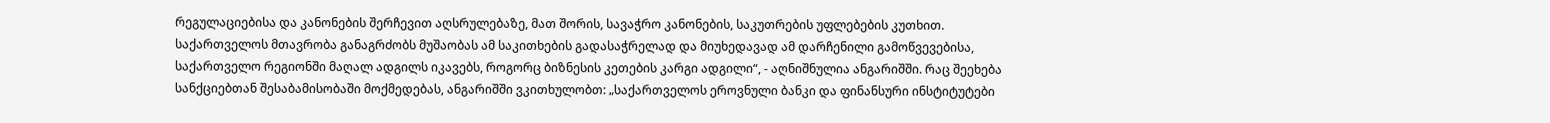რეგულაციებისა და კანონების შერჩევით აღსრულებაზე, მათ შორის, სავაჭრო კანონების, საკუთრების უფლებების კუთხით. საქართველოს მთავრობა განაგრძობს მუშაობას ამ საკითხების გადასაჭრელად და მიუხედავად ამ დარჩენილი გამოწვევებისა, საქართველო რეგიონში მაღალ ადგილს იკავებს, როგორც ბიზნესის კეთების კარგი ადგილი“, - აღნიშნულია ანგარიშში. რაც შეეხება სანქციებთან შესაბამისობაში მოქმედებას, ანგარიშში ვკითხულობთ: „საქართველოს ეროვნული ბანკი და ფინანსური ინსტიტუტები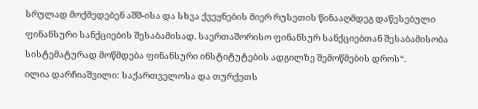სრულად მოქმედებენ აშშ-ისა და სხვა ქვეყნების მიერ რუსეთის წინააღმდეგ დაწესებული ფინანსური სანქციების შესაბამისად. საერთაშორისო ფინანსურ სანქციებთან შესაბამისობა სისტემატურად მოწმდება ფინანსური ინსტიტუტების ადგილზე შემოწმების დროს“.
ილია დარჩიაშვილი: საქართველოსა და თურქეთს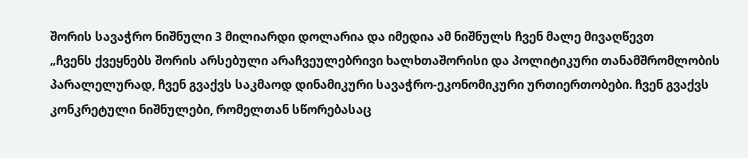შორის სავაჭრო ნიშნული 3 მილიარდი დოლარია და იმედია ამ ნიშნულს ჩვენ მალე მივაღწევთ
„ჩვენს ქვეყნებს შორის არსებული არაჩვეულებრივი ხალხთაშორისი და პოლიტიკური თანამშრომლობის პარალელურად, ჩვენ გვაქვს საკმაოდ დინამიკური სავაჭრო-ეკონომიკური ურთიერთობები. ჩვენ გვაქვს კონკრეტული ნიშნულები, რომელთან სწორებასაც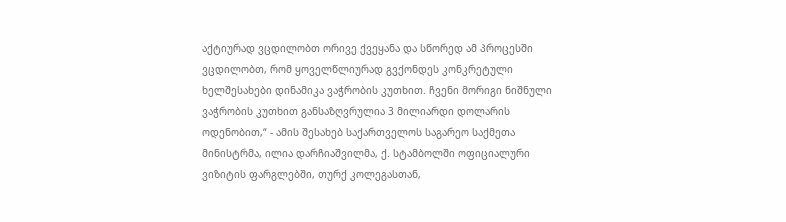აქტიურად ვცდილობთ ორივე ქვეყანა და სწორედ ამ პროცესში ვცდილობთ, რომ ყოველწლიურად გვქონდეს კონკრეტული ხელშესახები დინამიკა ვაჭრობის კუთხით. ჩვენი მორიგი ნიშნული ვაჭრობის კუთხით განსაზღვრულია 3 მილიარდი დოლარის ოდენობით,“ - ამის შესახებ საქართველოს საგარეო საქმეთა მინისტრმა, ილია დარჩიაშვილმა, ქ. სტამბოლში ოფიციალური ვიზიტის ფარგლებში, თურქ კოლეგასთან,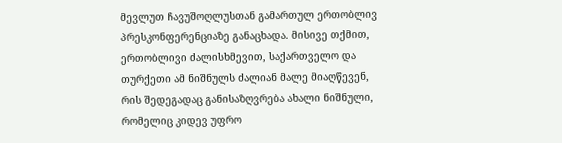მევლუთ ჩავუშოღლუსთან გამართულ ერთობლივ პრესკონფერენციაზე განაცხადა. მისივე თქმით, ერთობლივი ძალისხმევით, საქართველო და თურქეთი ამ ნიშნულს ძალიან მალე მიაღწევენ, რის შედეგადაც განისაზღვრება ახალი ნიშნული, რომელიც კიდევ უფრო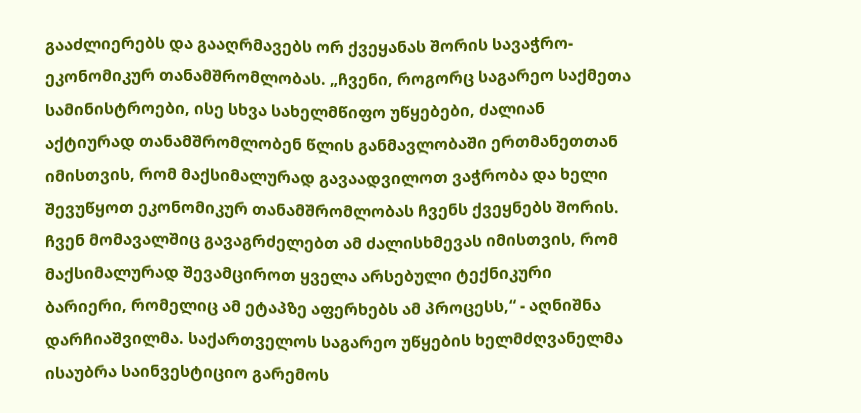გააძლიერებს და გააღრმავებს ორ ქვეყანას შორის სავაჭრო-ეკონომიკურ თანამშრომლობას. „ჩვენი, როგორც საგარეო საქმეთა სამინისტროები, ისე სხვა სახელმწიფო უწყებები, ძალიან აქტიურად თანამშრომლობენ წლის განმავლობაში ერთმანეთთან იმისთვის, რომ მაქსიმალურად გავაადვილოთ ვაჭრობა და ხელი შევუწყოთ ეკონომიკურ თანამშრომლობას ჩვენს ქვეყნებს შორის. ჩვენ მომავალშიც გავაგრძელებთ ამ ძალისხმევას იმისთვის, რომ მაქსიმალურად შევამციროთ ყველა არსებული ტექნიკური ბარიერი, რომელიც ამ ეტაპზე აფერხებს ამ პროცესს,“ - აღნიშნა დარჩიაშვილმა. საქართველოს საგარეო უწყების ხელმძღვანელმა ისაუბრა საინვესტიციო გარემოს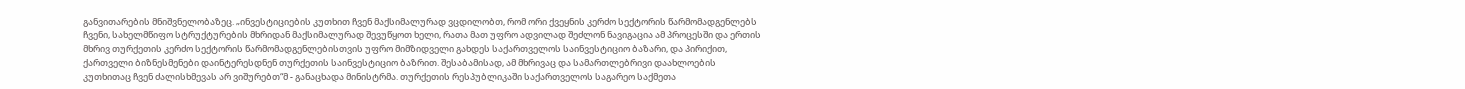განვითარების მნიშვნელობაზეც. „ინვესტიციების კუთხით ჩვენ მაქსიმალურად ვცდილობთ, რომ ორი ქვეყნის კერძო სექტორის წარმომადგენლებს ჩვენი, სახელმწიფო სტრუქტურების მხრიდან მაქსიმალურად შევუწყოთ ხელი, რათა მათ უფრო ადვილად შეძლონ ნავიგაცია ამ პროცესში და ერთის მხრივ თურქეთის კერძო სექტორის წარმომადგენლებისთვის უფრო მიმზიდველი გახდეს საქართველოს საინვესტიციო ბაზარი, და პირიქით, ქართველი ბიზნესმენები დაინტერესდნენ თურქეთის საინვესტიციო ბაზრით. შესაბამისად, ამ მხრივაც და სამართლებრივი დაახლოების კუთხითაც ჩვენ ძალისხმევას არ ვიშურებთ“მ - განაცხადა მინისტრმა. თურქეთის რესპუბლიკაში საქართველოს საგარეო საქმეთა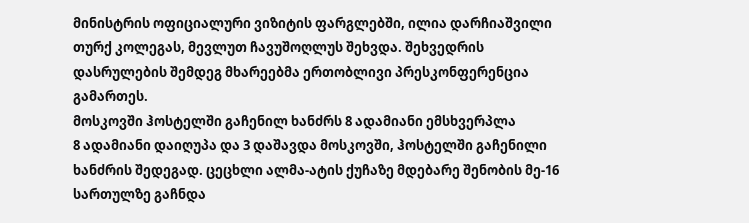მინისტრის ოფიციალური ვიზიტის ფარგლებში, ილია დარჩიაშვილი თურქ კოლეგას, მევლუთ ჩავუშოღლუს შეხვდა. შეხვედრის დასრულების შემდეგ მხარეებმა ერთობლივი პრესკონფერენცია გამართეს.
მოსკოვში ჰოსტელში გაჩენილ ხანძრს 8 ადამიანი ემსხვერპლა
8 ადამიანი დაიღუპა და 3 დაშავდა მოსკოვში, ჰოსტელში გაჩენილი ხანძრის შედეგად. ცეცხლი ალმა-ატის ქუჩაზე მდებარე შენობის მე-16 სართულზე გაჩნდა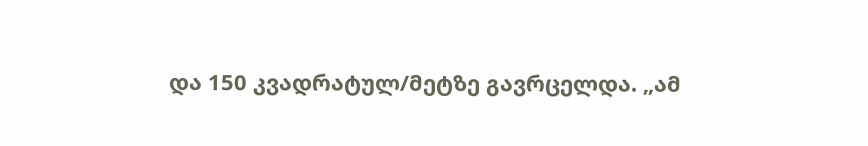და 150 კვადრატულ/მეტზე გავრცელდა. „ამ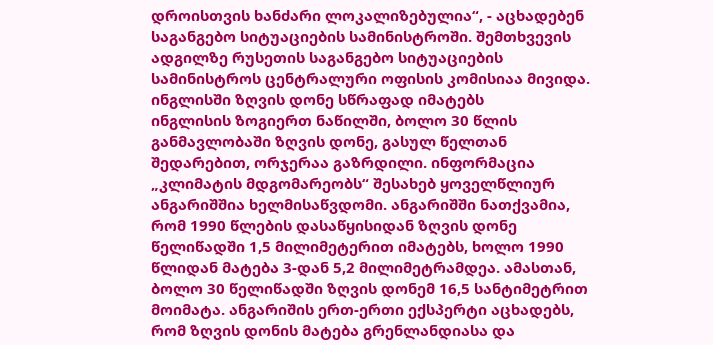დროისთვის ხანძარი ლოკალიზებულია“, - აცხადებენ საგანგებო სიტუაციების სამინისტროში. შემთხვევის ადგილზე რუსეთის საგანგებო სიტუაციების სამინისტროს ცენტრალური ოფისის კომისიაა მივიდა.
ინგლისში ზღვის დონე სწრაფად იმატებს
ინგლისის ზოგიერთ ნაწილში, ბოლო 30 წლის განმავლობაში ზღვის დონე, გასულ წელთან შედარებით, ორჯერაა გაზრდილი. ინფორმაცია „კლიმატის მდგომარეობს“ შესახებ ყოველწლიურ ანგარიშშია ხელმისაწვდომი. ანგარიშში ნათქვამია, რომ 1990 წლების დასაწყისიდან ზღვის დონე წელიწადში 1,5 მილიმეტერით იმატებს, ხოლო 1990 წლიდან მატება 3-დან 5,2 მილიმეტრამდეა. ამასთან, ბოლო 30 წელიწადში ზღვის დონემ 16,5 სანტიმეტრით მოიმატა. ანგარიშის ერთ-ერთი ექსპერტი აცხადებს, რომ ზღვის დონის მატება გრენლანდიასა და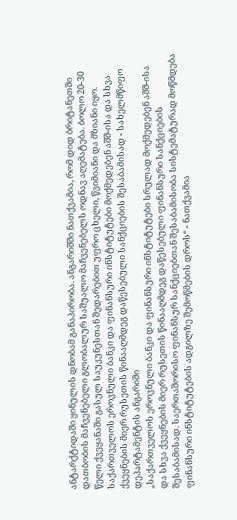ანტარქტიდაში ყინულის დნობამ განაპირობა. ანგარიშში ნათქვამია, რომ დიდ ბრიტანეთში დათბობის მაჩვენებელი გლობალურ საშუალო მაჩვენებელს ოდნავ აღემატება. ბოლო 20-30 წელი ქვეყანაში გასულ საუკუნესთან შედარებით უფრო ცხელი, წვიმიანი და მზიანი იყო.
საქართველოს ეროვნული ბანკი და ფინანსური ინსტიტუტები მოქმედებენ აშშ-ისა და სხვა ქვეყნების მიერ რუსეთის წინააღმდეგ დაწესებული სანქციების შესაბამისად - სახელმწიფო დეპარტამენტის ანგარიში
„საქართველოს ეროვნული ბანკი და ფინანსური ინსტიტუტები სრულად მოქმედებენ აშშ-ისა და სხვა ქვეყნების მიერ რუსეთის წინააღმდეგ დაწესებული ფინანსური სანქციების შესაბამისად. საერთაშორისო ფინანსურ სანქციებთან შესაბამისობა სისტემატურად მოწმდება ფინანსური ინსტიტუტების ადგილზე შემოწმების დროს“ - ნათქვამია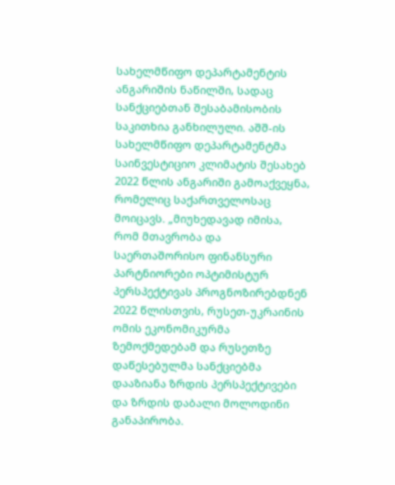სახელმწიფო დეპარტამენტის ანგარიშის ნაწილში, სადაც სანქციებთან შესაბამისობის საკითხია განხილული. აშშ-ის სახელმწიფო დეპარტამენტმა საინვესტიციო კლიმატის შესახებ 2022 წლის ანგარიში გამოაქვეყნა, რომელიც საქართველოსაც მოიცავს. „მიუხედავად იმისა, რომ მთავრობა და საერთაშორისო ფინანსური პარტნიორები ოპტიმისტურ პერსპექტივას პროგნოზირებდნენ 2022 წლისთვის, რუსეთ-უკრაინის ომის ეკონომიკურმა ზემოქმედებამ და რუსეთზე დაწესებულმა სანქციებმა დააზიანა ზრდის პერსპექტივები და ზრდის დაბალი მოლოდინი განაპირობა.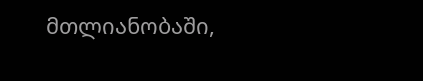მთლიანობაში,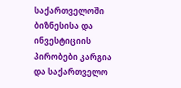საქართველოში ბიზნესისა და ინვესტიციის პირობები კარგია და საქართველო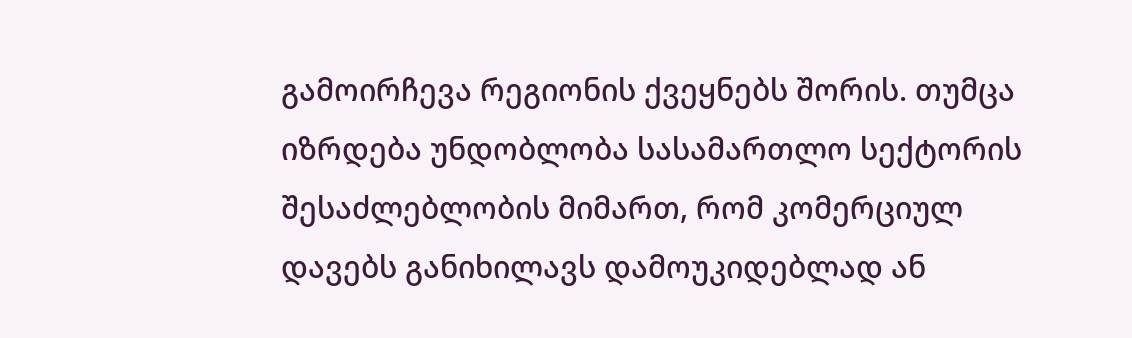გამოირჩევა რეგიონის ქვეყნებს შორის. თუმცა იზრდება უნდობლობა სასამართლო სექტორის შესაძლებლობის მიმართ, რომ კომერციულ დავებს განიხილავს დამოუკიდებლად ან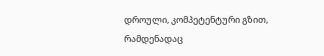დროული, კომპეტენტური გზით, რამდენადაც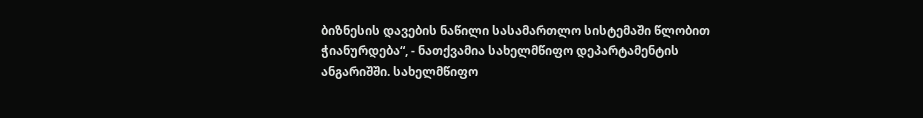ბიზნესის დავების ნაწილი სასამართლო სისტემაში წლობით ჭიანურდება“, - ნათქვამია სახელმწიფო დეპარტამენტის ანგარიშში. სახელმწიფო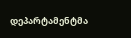დეპარტამენტმა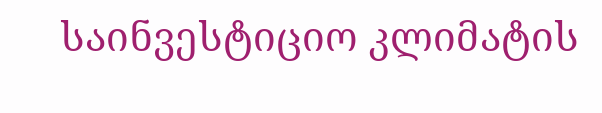საინვესტიციო კლიმატის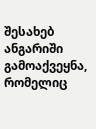შესახებ ანგარიში გამოაქვეყნა, რომელიც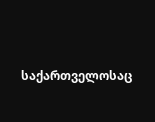საქართველოსაც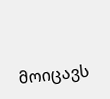მოიცავს